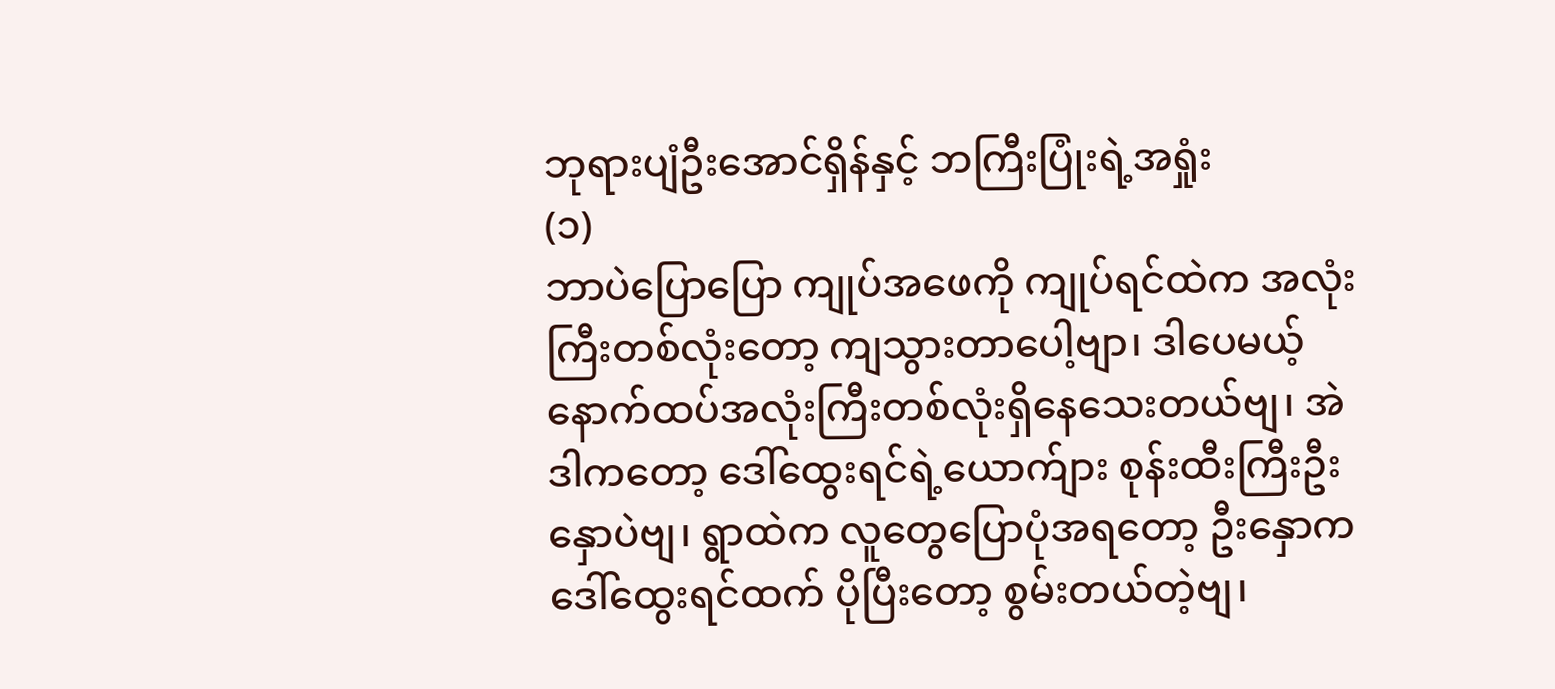ဘုရားပျံဦးအောင်ရှိန်နှင့် ဘကြီးပြုံးရဲ့အရှုံး
(၁)
ဘာပဲပြောပြော ကျုပ်အဖေကို ကျုပ်ရင်ထဲက အလုံးကြီးတစ်လုံးတော့ ကျသွားတာပေါ့ဗျာ၊ ဒါပေမယ့် နောက်ထပ်အလုံးကြီးတစ်လုံးရှိနေသေးတယ်ဗျ၊ အဲဒါကတော့ ဒေါ်ထွေးရင်ရဲ့ယောက်ျား စုန်းထီးကြီးဦးနှောပဲဗျ၊ ရွာထဲက လူတွေပြောပုံအရတော့ ဦးနှောက ဒေါ်ထွေးရင်ထက် ပိုပြီးတော့ စွမ်းတယ်တဲ့ဗျ၊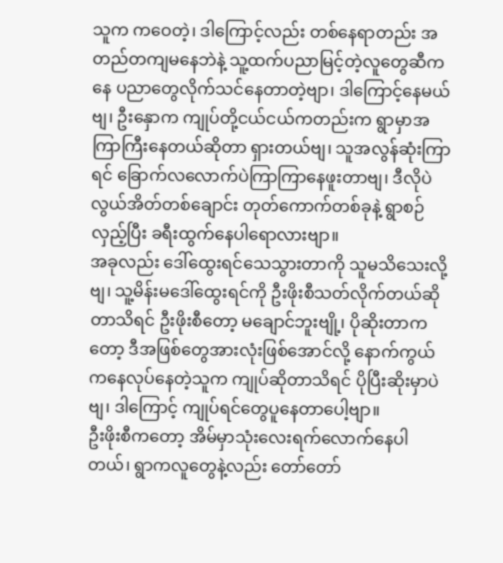သူက ကဝေတဲ့၊ ဒါကြောင့်လည်း တစ်နေရာတည်း အတည်တကျမနေဘဲနဲ့ သူ့ထက်ပညာမြင့်တဲ့လူတွေဆီကနေ ပညာတွေလိုက်သင်နေတာတဲ့ဗျာ၊ ဒါကြောင့်နေမယ်ဗျ၊ ဦးနှောက ကျုပ်တို့ငယ်ငယ်ကတည်းက ရွာမှာအကြာကြီးနေတယ်ဆိုတာ ရှားတယ်ဗျ၊ သူအလွန်ဆုံးကြာရင် ခြောက်လလောက်ပဲကြာကြာနေဖူးတာဗျ၊ ဒီလိုပဲ လွယ်အိတ်တစ်ချောင်း တုတ်ကောက်တစ်ခုနဲ့ ရွာစဉ်လှည့်ပြီး ခရီးထွက်နေပါရောလားဗျာ။
အခုလည်း ဒေါ်ထွေးရင်သေသွားတာကို သူမသိသေးလို့ဗျ၊ သူ့မိန်းမဒေါ်ထွေးရင်ကို ဦးဖိုးစီသတ်လိုက်တယ်ဆိုတာသိရင် ဦးဖိုးစီတော့ မချောင်ဘူးဗျို့၊ ပိုဆိုးတာကတော့ ဒီအဖြစ်တွေအားလုံးဖြစ်အောင်လို့ နောက်ကွယ်ကနေလုပ်နေတဲ့သူက ကျုပ်ဆိုတာသိရင် ပိုပြီးဆိုးမှာပဲဗျ၊ ဒါကြောင့် ကျုပ်ရင်တွေပူနေတာပေါ့ဗျာ။
ဦးဖိုးစီကတော့ အိမ်မှာသုံးလေးရက်လောက်နေပါတယ်၊ ရွာကလူတွေနဲ့လည်း တော်တော်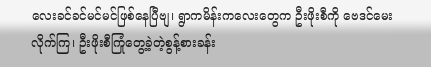လေးခင်ခင်မင်မင်ဖြစ်နေပြီဗျ၊ ရွာကမိန်းကလေးတွေက ဦးဖိုးစီကို ဗေဒင်မေးလိုက်ကြ၊ ဦးဖိုးစီကြုံတွေ့ခဲ့တဲ့စွန့်စားခန်း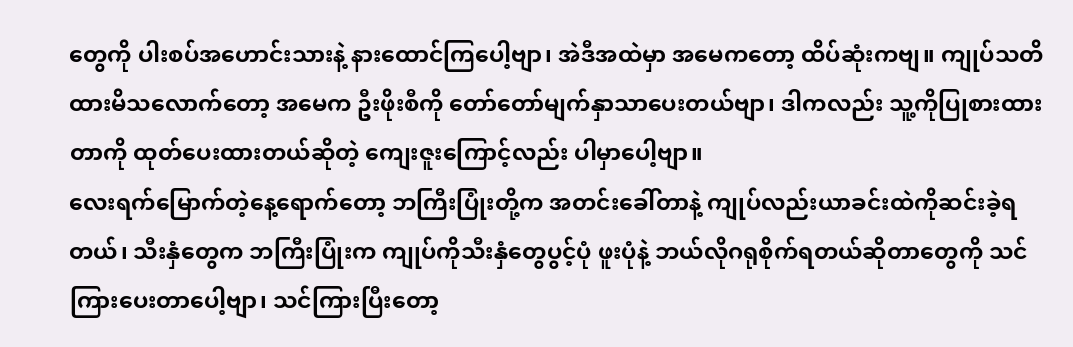တွေကို ပါးစပ်အဟောင်းသားနဲ့ နားထောင်ကြပေါ့ဗျာ၊ အဲဒီအထဲမှာ အမေကတော့ ထိပ်ဆုံးကဗျ။ ကျုပ်သတိထားမိသလောက်တော့ အမေက ဦးဖိုးစီကို တော်တော်မျက်နှာသာပေးတယ်ဗျာ၊ ဒါကလည်း သူ့ကိုပြုစားထားတာကို ထုတ်ပေးထားတယ်ဆိုတဲ့ ကျေးဇူးကြောင့်လည်း ပါမှာပေါ့ဗျာ။
လေးရက်မြောက်တဲ့နေ့ရောက်တော့ ဘကြီးပြုံးတို့က အတင်းခေါ်တာနဲ့ ကျုပ်လည်းယာခင်းထဲကိုဆင်းခဲ့ရတယ်၊ သီးနှံတွေက ဘကြီးပြုံးက ကျုပ်ကိုသီးနှံတွေပွင့်ပုံ ဖူးပုံနဲ့ ဘယ်လိုဂရုစိုက်ရတယ်ဆိုတာတွေကို သင်ကြားပေးတာပေါ့ဗျာ၊ သင်ကြားပြီးတော့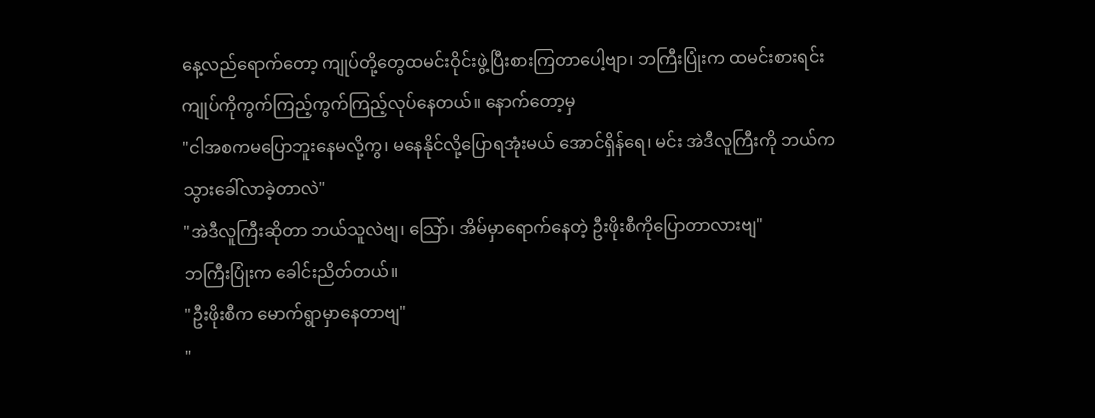နေ့လည်ရောက်တော့ ကျုပ်တို့တွေထမင်းဝိုင်းဖွဲ့ပြီးစားကြတာပေါ့ဗျာ၊ ဘကြီးပြုံးက ထမင်းစားရင်း ကျုပ်ကိုကွက်ကြည့်ကွက်ကြည့်လုပ်နေတယ်။ နောက်တော့မှ
"ငါအစကမပြောဘူးနေမလို့ကွ၊ မနေနိုင်လို့ပြောရအုံးမယ် အောင်ရှိန်ရေ၊ မင်း အဲဒီလူကြီးကို ဘယ်ကသွားခေါ်လာခဲ့တာလဲ"
"အဲဒီလူကြီးဆိုတာ ဘယ်သူလဲဗျ၊ သြော်၊ အိမ်မှာရောက်နေတဲ့ ဦးဖိုးစီကိုပြောတာလားဗျ"
ဘကြီးပြုံးက ခေါင်းညိတ်တယ်။
"ဦးဖိုးစီက မောက်ရွာမှာနေတာဗျ"
"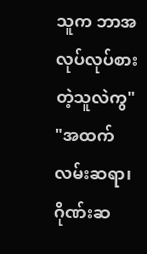သူက ဘာအလုပ်လုပ်စားတဲ့သူလဲကွ"
"အထက်လမ်းဆရာ၊ ဂိုဏ်းဆ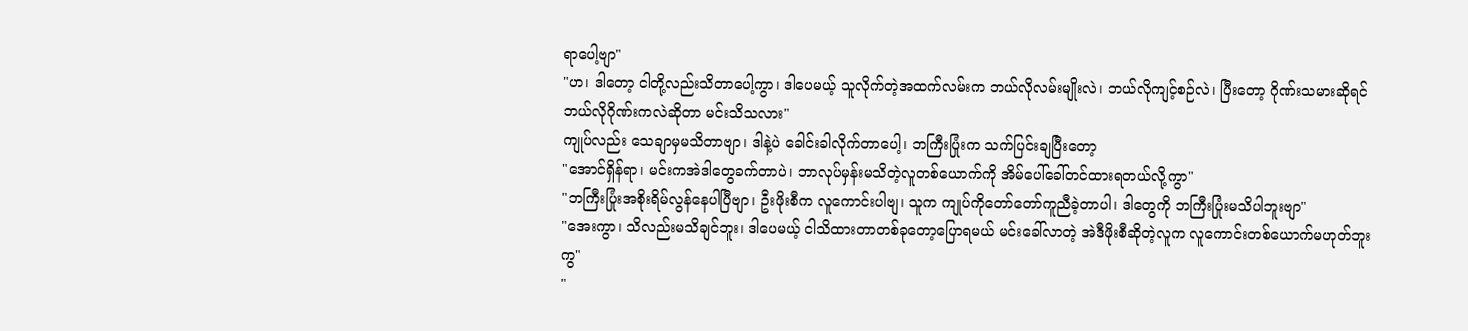ရာပေါ့ဗျာ"
"ဟ၊ ဒါတော့ ငါတို့လည်းသိတာပေါ့ကွာ၊ ဒါပေမယ့် သူလိုက်တဲ့အထက်လမ်းက ဘယ်လိုလမ်းမျိုးလဲ၊ ဘယ်လိုကျင့်စဉ်လဲ၊ ပြီးတော့ ဂိုဏ်းသမားဆိုရင် ဘယ်လိုဂိုဏ်းကလဲဆိုတာ မင်းသိသလား"
ကျုပ်လည်း သေချာမှမသိတာဗျာ၊ ဒါနဲ့ပဲ ခေါင်းခါလိုက်တာပေါ့၊ ဘကြီးပြုံးက သက်ပြင်းချပြီးတော့
"အောင်ရှိန်ရာ၊ မင်းကအဲဒါတွေခက်တာပဲ၊ ဘာလုပ်မှန်းမသိတဲ့လူတစ်ယောက်ကို အိမ်ပေါ်ခေါ်တင်ထားရတယ်လို့ကွာ"
"ဘကြီးပြုံးအစိုးရိမ်လွန်နေပါပြီဗျာ၊ ဦးဖိုးစီက လူကောင်းပါဗျ၊ သူက ကျုပ်ကိုတော်တော်ကူညီခဲ့တာပါ၊ ဒါတွေကို ဘကြီးပြုံးမသိပါဘူးဗျာ"
"အေးကွာ၊ သိလည်းမသိချင်ဘူး၊ ဒါပေမယ့် ငါသိထားတာတစ်ခုတော့ပြောရမယ် မင်းခေါ်လာတဲ့ အဲဒီဖိုးစီဆိုတဲ့လူက လူကောင်းတစ်ယောက်မဟုတ်ဘူးကွ"
"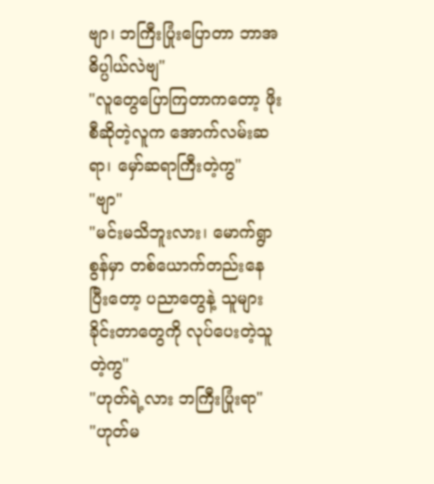ဗျာ၊ ဘကြီးပြုံးပြောတာ ဘာအဓိပ္ပါယ်လဲဗျ"
"လူတွေပြောကြတာကတော့ ဖိုးစီဆိုတဲ့လူက အောက်လမ်းဆရာ၊ မှော်ဆရာကြီးတဲ့ကွ"
"ဗျာ"
"မင်းမသိဘူးလား၊ မောက်ရွာစွန်မှာ တစ်ယောက်တည်းနေပြီးတော့ ပညာတွေနဲ့ သူများခိုင်းတာတွေကို လုပ်ပေးတဲ့သူတဲ့ကွ"
"ဟုတ်ရဲ့လား ဘကြီးပြုံးရာ"
"ဟုတ်မ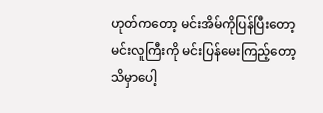ဟုတ်ကတော့ မင်းအိမ်ကိုပြန်ပြီးတော့ မင်းလူကြီးကို မင်းပြန်မေးကြည့်တော့ သိမှာပေါ့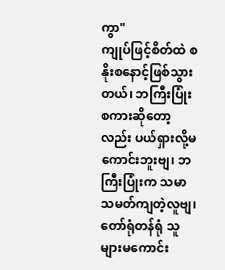ကွာ"
ကျုပ်ဖြင့်စိတ်ထဲ စနိုးစနောင့်ဖြစ်သွားတယ်၊ ဘကြီးပြုံးစကားဆိုတော့လည်း ပယ်ရှားလို့မကောင်းဘူးဗျ၊ ဘကြီးပြုံးက သမာသမတ်ကျတဲ့လူဗျ၊ တော်ရုံတန်ရုံ သူများမကောင်း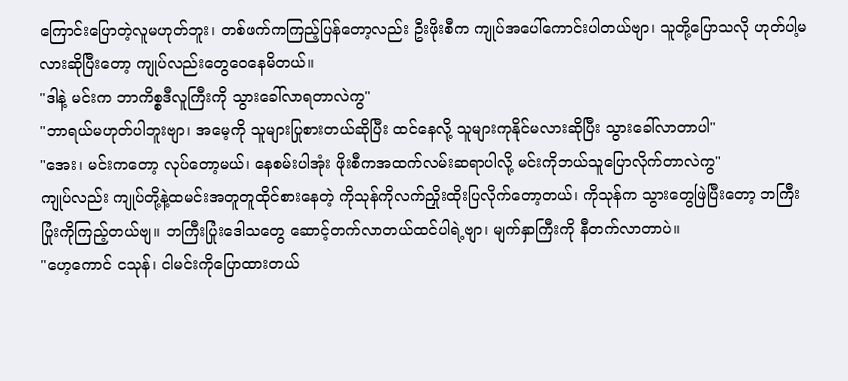ကြောင်းပြောတဲ့လူမဟုတ်ဘူး၊ တစ်ဖက်ကကြည့်ပြန်တော့လည်း ဦးဖိုးစီက ကျုပ်အပေါ်ကောင်းပါတယ်ဗျာ၊ သူတို့ပြောသလို ဟုတ်ပါ့မလားဆိုပြီးတော့ ကျုပ်လည်းတွေဝေနေမိတယ်။
"ဒါနဲ့ မင်းက ဘာကိစ္စဒီလူကြီးကို သွားခေါ်လာရတာလဲကွ"
"ဘာရယ်မဟုတ်ပါဘူးဗျာ၊ အမေ့ကို သူများပြုစားတယ်ဆိုပြီး ထင်နေလို့ သူများကုနိုင်မလားဆိုပြီး သွားခေါ်လာတာပါ"
"အေး၊ မင်းကတော့ လုပ်တော့မယ်၊ နေစမ်းပါအုံး ဖိုးစီကအထက်လမ်းဆရာပါလို့ မင်းကိုဘယ်သူပြောလိုက်တာလဲကွ"
ကျုပ်လည်း ကျုပ်တို့နဲ့ထမင်းအတူတူထိုင်စားနေတဲ့ ကိုသုန်ကိုလက်ညှိုးထိုးပြလိုက်တော့တယ်၊ ကိုသုန်က သွားတွေဖြဲပြီးတော့ ဘကြီးပြုံးကိုကြည့်တယ်ဗျ။ ဘကြီးပြုံးဒေါသတွေ ဆောင့်တက်လာတယ်ထင်ပါရဲ့ဗျာ၊ မျက်နှာကြီးကို နီတက်လာတာပဲ။
"ဟေ့ကောင် ငသုန်၊ ငါမင်းကိုပြောထားတယ်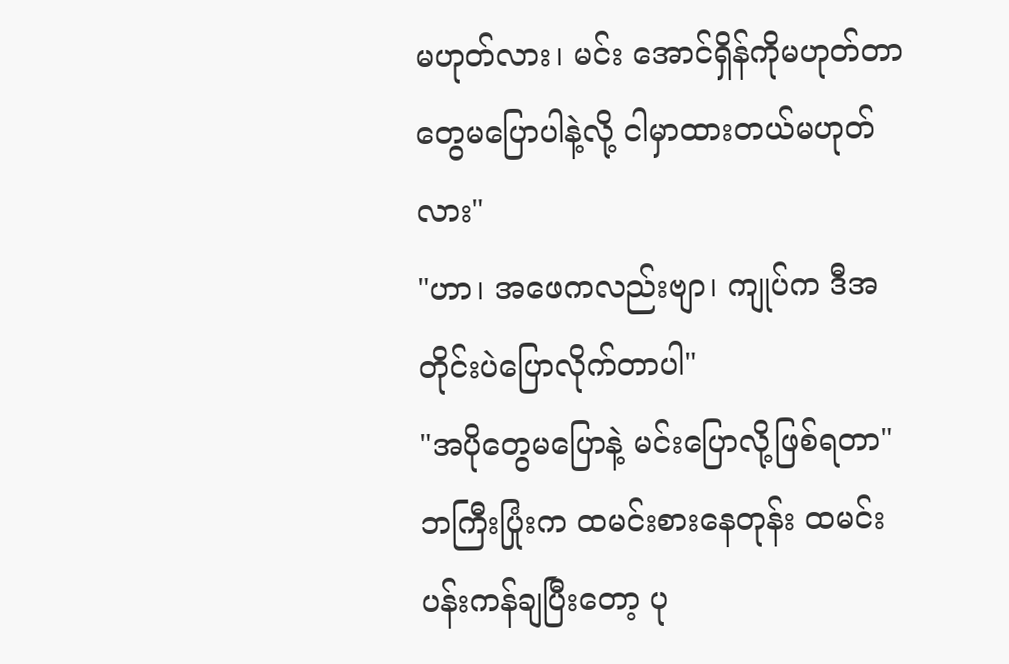မဟုတ်လား၊ မင်း အောင်ရှိန်ကိုမဟုတ်တာတွေမပြောပါနဲ့လို့ ငါမှာထားတယ်မဟုတ်လား"
"ဟာ၊ အဖေကလည်းဗျာ၊ ကျုပ်က ဒီအတိုင်းပဲပြောလိုက်တာပါ"
"အပိုတွေမပြောနဲ့ မင်းပြောလို့ဖြစ်ရတာ"
ဘကြီးပြုံးက ထမင်းစားနေတုန်း ထမင်းပန်းကန်ချပြီးတော့ ပု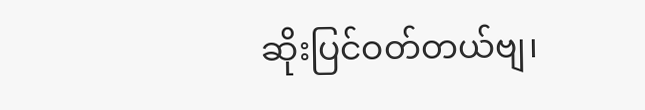ဆိုးပြင်ဝတ်တယ်ဗျ၊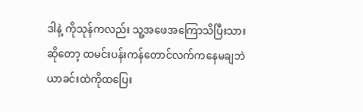ဒါနဲ့ ကိုသုန်ကလည်း သူ့အဖေအကြောသိပြီးသားဆိုတော့ ထမင်းပန်းကန်တောင်လက်ကနေမချဘဲ ယာခင်းထဲကိုထပြေး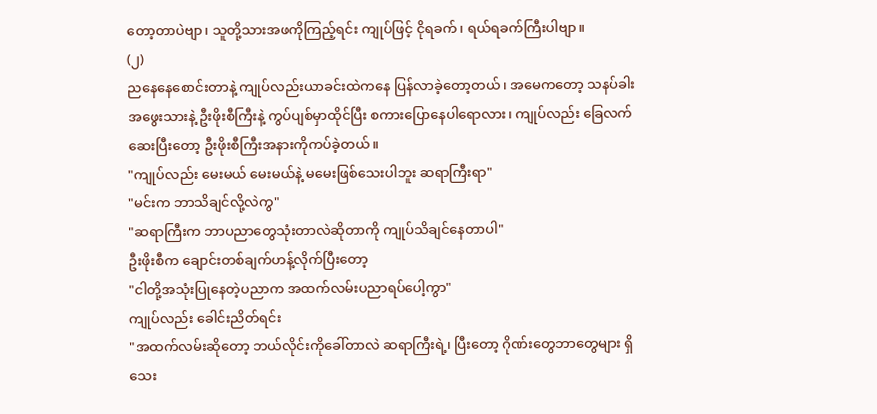တော့တာပဲဗျာ၊ သူတို့သားအဖကိုကြည့်ရင်း ကျုပ်ဖြင့် ငိုရခက်၊ ရယ်ရခက်ကြီးပါဗျာ။
(၂)
ညနေနေစောင်းတာနဲ့ ကျုပ်လည်းယာခင်းထဲကနေ ပြန်လာခဲ့တော့တယ်၊ အမေကတော့ သနပ်ခါးအဖွေးသားနဲ့ ဦးဖိုးစီကြီးနဲ့ ကွပ်ပျစ်မှာထိုင်ပြီး စကားပြောနေပါရောလား၊ ကျုပ်လည်း ခြေလက်ဆေးပြီးတော့ ဦးဖိုးစီကြီးအနားကိုကပ်ခဲ့တယ်။
"ကျုပ်လည်း မေးမယ် မေးမယ်နဲ့ မမေးဖြစ်သေးပါဘူး ဆရာကြီးရာ"
"မင်းက ဘာသိချင်လို့လဲကွ"
"ဆရာကြီးက ဘာပညာတွေသုံးတာလဲဆိုတာကို ကျုပ်သိချင်နေတာပါ"
ဦးဖိုးစီက ချောင်းတစ်ချက်ဟန့်လိုက်ပြီးတော့
"ငါတို့အသုံးပြုနေတဲ့ပညာက အထက်လမ်းပညာရပ်ပေါ့ကွာ"
ကျုပ်လည်း ခေါင်းညိတ်ရင်း
"အထက်လမ်းဆိုတော့ ဘယ်လိုင်းကိုခေါ်တာလဲ ဆရာကြီးရဲ့၊ ပြီးတော့ ဂိုဏ်းတွေဘာတွေများ ရှိသေး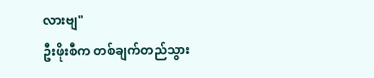လားဗျ"
ဦးဖိုးစီက တစ်ချက်တည်သွား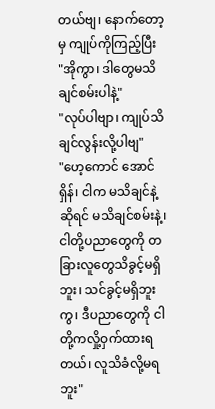တယ်ဗျ၊ နောက်တော့မှ ကျုပ်ကိုကြည့်ပြီး
"အိုကွာ၊ ဒါတွေမသိချင်စမ်းပါနဲ့"
"လုပ်ပါဗျာ၊ ကျုပ်သိချင်လွန်းလို့ပါဗျ"
"ဟေ့ကောင် အောင်ရှိန်၊ ငါက မသိချင်နဲ့ဆိုရင် မသိချင်စမ်းနဲ့၊ ငါတို့ပညာတွေကို တခြားလူတွေသိခွင့်မရှိဘူး၊ သင်ခွင့်မရှိဘူးကွ၊ ဒီပညာတွေကို ငါတို့ကလှို့ဝှက်ထားရတယ်၊ လူသိခံလို့မရဘူး"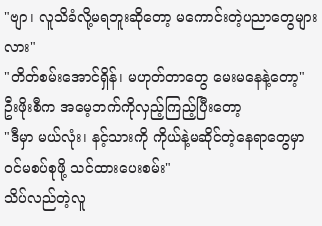"ဗျာ၊ လူသိခံလို့မရဘူးဆိုတော့ မကောင်းတဲ့ပညာတွေများလား"
"တိတ်စမ်းအောင်ရှိန်၊ မဟုတ်တာတွေ မေးမနေနဲ့တော့"
ဦးဖိုးစီက အမေ့ဘက်ကိုလှည့်ကြည့်ပြီးတော့
"ဒီမှာ မယ်လုံး၊ နင့်သားကို ကိုယ်နဲ့မဆိုင်တဲ့နေရာတွေမှာ ဝင်မစပ်စုဖို့ သင်ထားပေးစမ်း"
သိပ်လည်တဲ့လူ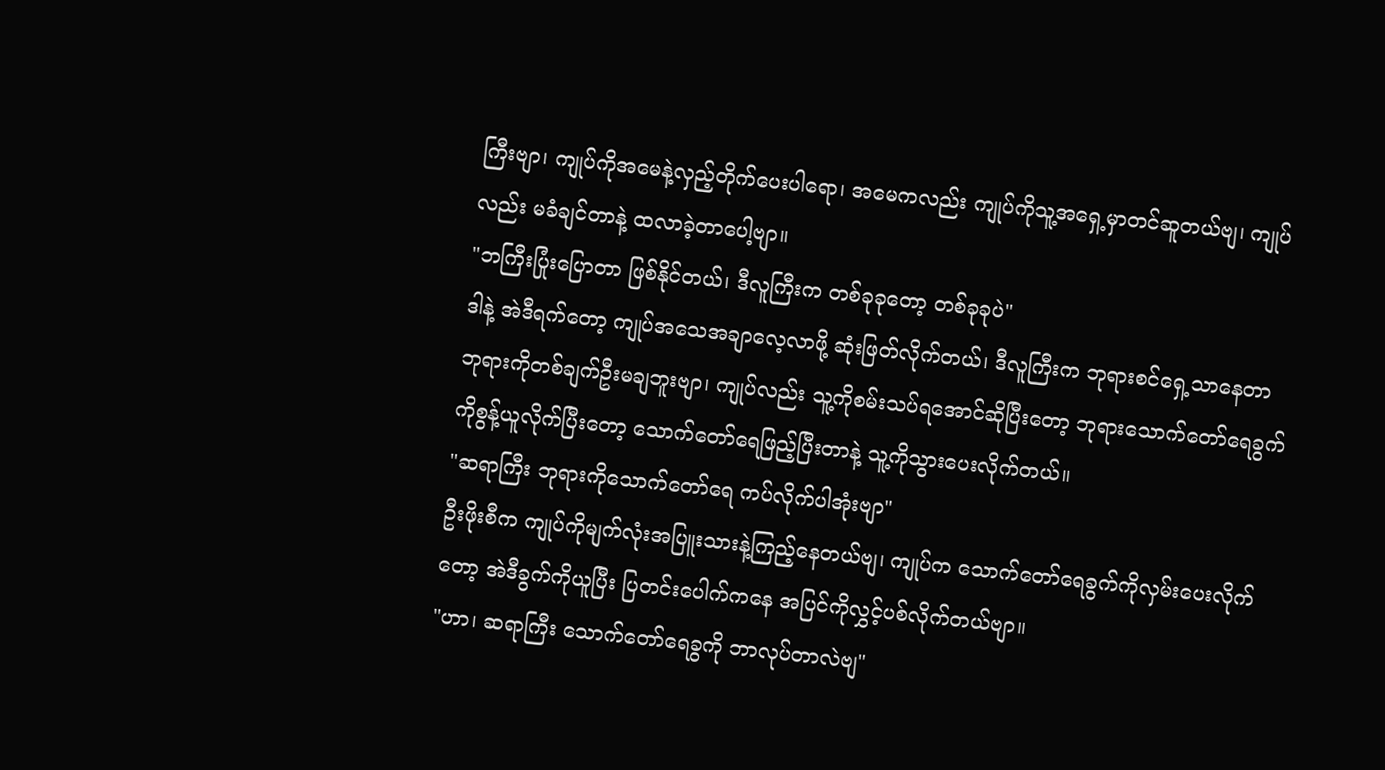ကြီးဗျာ၊ ကျုပ်ကိုအမေနဲ့လှည့်တိုက်ပေးပါရော၊ အမေကလည်း ကျုပ်ကိုသူ့အရှေ့မှာတင်ဆူတယ်ဗျ၊ ကျုပ်လည်း မခံချင်တာနဲ့ ထလာခဲ့တာပေါ့ဗျာ။
"ဘကြီးပြုံးပြောတာ ဖြစ်နိုင်တယ်၊ ဒီလူကြီးက တစ်ခုခုတော့ တစ်ခုခုပဲ"
ဒါနဲ့ အဲဒီရက်တော့ ကျုပ်အသေအချာလေ့လာဖို့ ဆုံးဖြတ်လိုက်တယ်၊ ဒီလူကြီးက ဘုရားစင်ရှေ့သာနေတာ ဘုရားကိုတစ်ချက်ဦးမချဘူးဗျာ၊ ကျုပ်လည်း သူ့ကိုစမ်းသပ်ရအောင်ဆိုပြီးတော့ ဘုရားသောက်တော်ရေခွက်ကိုစွန့်ယူလိုက်ပြီးတော့ သောက်တော်ရေဖြည့်ပြီးတာနဲ့ သူ့ကိုသွားပေးလိုက်တယ်။
"ဆရာကြီး ဘုရားကိုသောက်တော်ရေ ကပ်လိုက်ပါအုံးဗျာ"
ဦးဖိုးစီက ကျုပ်ကိုမျက်လုံးအပြူးသားနဲ့ကြည့်နေတယ်ဗျ၊ ကျုပ်က သောက်တော်ရေခွက်ကိုလှမ်းပေးလိုက်တော့ အဲဒီခွက်ကိုယူပြီး ပြတင်းပေါက်ကနေ အပြင်ကိုလွှင့်ပစ်လိုက်တယ်ဗျာ။
"ဟာ၊ ဆရာကြီး သောက်တော်ရေခွကို ဘာလုပ်တာလဲဗျ"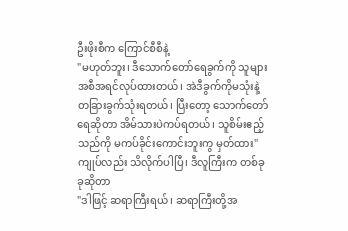ဦးဖိုးစီက ကြောင်စီစီနဲ့
"မဟုတ်ဘူး၊ ဒီသောက်တော်ရေခွက်ကို သူများအစီအရင်လုပ်ထားတယ်၊ အဲဒီခွက်ကိုမသုံးနဲ့ တခြားခွက်သုံးရတယ်၊ ပြီးတော့ သောက်တော်ရေဆိုတာ အိမ်သားပဲကပ်ရတယ်၊ သူစိမ်းဧည့်သည်ကို မကပ်ခိုင်းကောင်းဘူးကွ မှတ်ထား"
ကျုပ်လည်း သိလိုက်ပါပြီ၊ ဒီလူကြီးက တစ်ခုခုဆိုတာ
"ဒါဖြင့် ဆရာကြီးရယ်၊ ဆရာကြီးတို့အ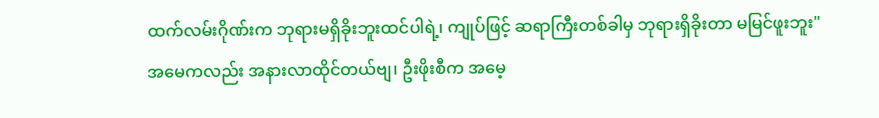ထက်လမ်းဂိုဏ်းက ဘုရားမရှိခိုးဘူးထင်ပါရဲ့၊ ကျုပ်ဖြင့် ဆရာကြီးတစ်ခါမှ ဘုရားရှိခိုးတာ မမြင်ဖူးဘူး"
အမေကလည်း အနားလာထိုင်တယ်ဗျ၊ ဦးဖိုးစီက အမေ့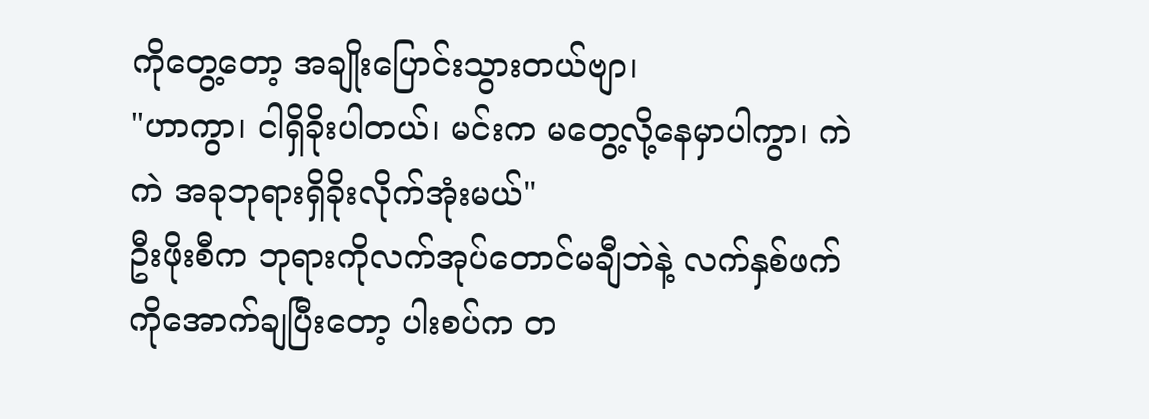ကိုတွေ့တော့ အချိုးပြောင်းသွားတယ်ဗျာ၊
"ဟာကွာ၊ ငါရှိခိုးပါတယ်၊ မင်းက မတွေ့လို့နေမှာပါကွာ၊ ကဲ ကဲ အခုဘုရားရှိခိုးလိုက်အုံးမယ်"
ဦးဖိုးစီက ဘုရားကိုလက်အုပ်တောင်မချီဘဲနဲ့ လက်နှစ်ဖက်ကိုအောက်ချပြီးတော့ ပါးစပ်က တ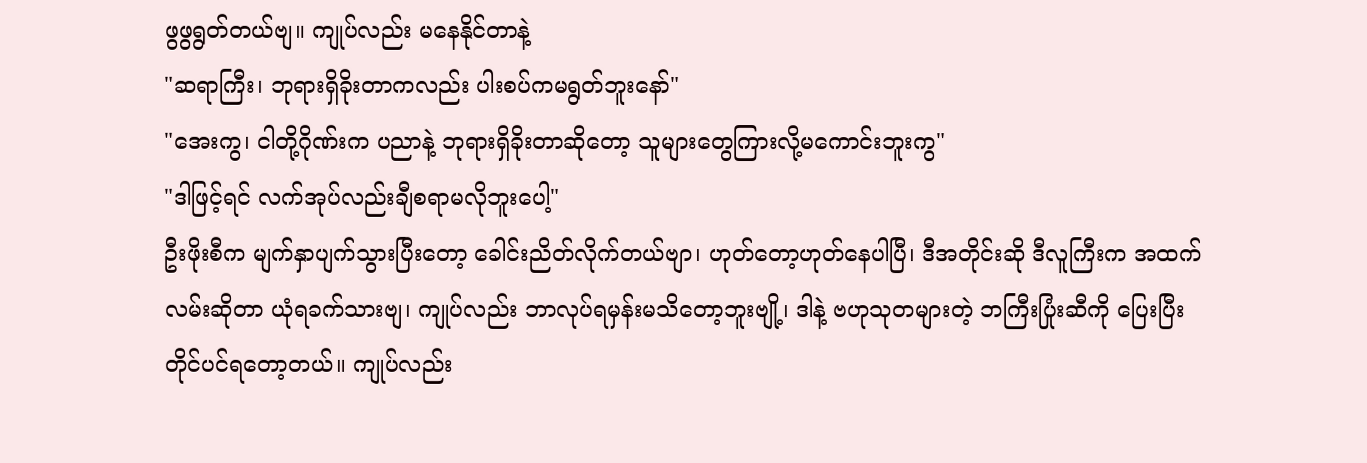ဖွဖွရွတ်တယ်ဗျ။ ကျုပ်လည်း မနေနိုင်တာနဲ့
"ဆရာကြီး၊ ဘုရားရှိခိုးတာကလည်း ပါးစပ်ကမရွတ်ဘူးနော်"
"အေးကွ၊ ငါတို့ဂိုဏ်းက ပညာနဲ့ ဘုရားရှိခိုးတာဆိုတော့ သူများတွေကြားလို့မကောင်းဘူးကွ"
"ဒါဖြင့်ရင် လက်အုပ်လည်းချီစရာမလိုဘူးပေါ့"
ဦးဖိုးစီက မျက်နှာပျက်သွားပြီးတော့ ခေါင်းညိတ်လိုက်တယ်ဗျာ၊ ဟုတ်တော့ဟုတ်နေပါပြီ၊ ဒီအတိုင်းဆို ဒီလူကြီးက အထက်လမ်းဆိုတာ ယုံရခက်သားဗျ၊ ကျုပ်လည်း ဘာလုပ်ရမှန်းမသိတော့ဘူးဗျို့၊ ဒါနဲ့ ဗဟုသုတများတဲ့ ဘကြီးပြုံးဆီကို ပြေးပြီးတိုင်ပင်ရတော့တယ်။ ကျုပ်လည်း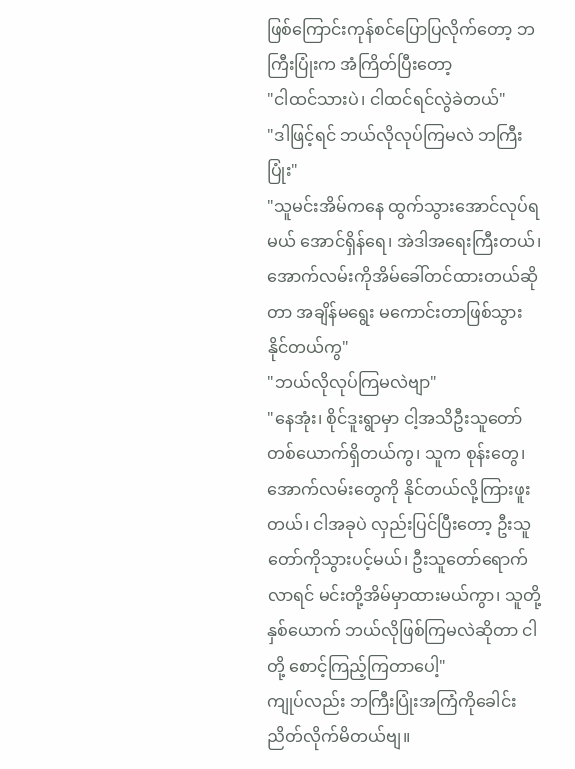ဖြစ်ကြောင်းကုန်စင်ပြောပြလိုက်တော့ ဘကြီးပြုံးက အံကြိတ်ပြီးတော့
"ငါထင်သားပဲ၊ ငါထင်ရင်လွဲခဲတယ်"
"ဒါဖြင့်ရင် ဘယ်လိုလုပ်ကြမလဲ ဘကြီးပြုံး"
"သူမင်းအိမ်ကနေ ထွက်သွားအောင်လုပ်ရမယ် အောင်ရှိန်ရေ၊ အဲဒါအရေးကြီးတယ်၊ အောက်လမ်းကိုအိမ်ခေါ်တင်ထားတယ်ဆိုတာ အချိန်မရွေး မကောင်းတာဖြစ်သွားနိုင်တယ်ကွ"
"ဘယ်လိုလုပ်ကြမလဲဗျာ"
"နေအုံး၊ စိုင်ဒူးရွာမှာ ငါ့အသိဦးသူတော်တစ်ယောက်ရှိတယ်ကွ၊ သူက စုန်းတွေ၊ အောက်လမ်းတွေကို နိုင်တယ်လို့ကြားဖူးတယ်၊ ငါအခုပဲ လှည်းပြင်ပြီးတော့ ဦးသူတော်ကိုသွားပင့်မယ်၊ ဦးသူတော်ရောက်လာရင် မင်းတို့အိမ်မှာထားမယ်ကွာ၊ သူတို့နှစ်ယောက် ဘယ်လိုဖြစ်ကြမလဲဆိုတာ ငါတို့ စောင့်ကြည့်ကြတာပေါ့"
ကျုပ်လည်း ဘကြီးပြုံးအကြံကိုခေါင်းညိတ်လိုက်မိတယ်ဗျ။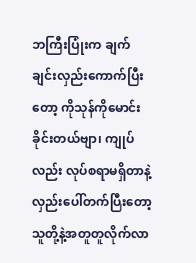ဘကြီးပြုံးက ချက်ချင်းလှည်းကောက်ပြီးတော့ ကိုသုန်ကိုမောင်းခိုင်းတယ်ဗျာ၊ ကျုပ်လည်း လုပ်စရာမရှိတာနဲ့ လှည်းပေါ်တက်ပြီးတော့ သူတို့နဲ့အတူတူလိုက်လာ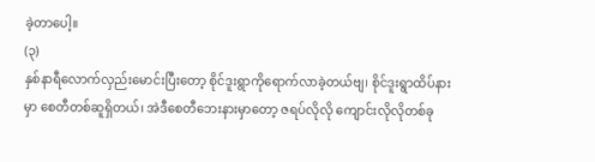ခဲ့တာပေါ့။
(၃)
နှစ်နာရီလောက်လှည်းမောင်းပြီးတော့ စိုင်ဒူးရွာကိုရောက်လာခဲ့တယ်ဗျ၊ စိုင်ဒူးရွာထိပ်နားမှာ စေတီတစ်ဆူရှိတယ်၊ အဲဒီစေတီဘေးနားမှာတော့ ဇရပ်လိုလို ကျောင်းလိုလိုတစ်ခု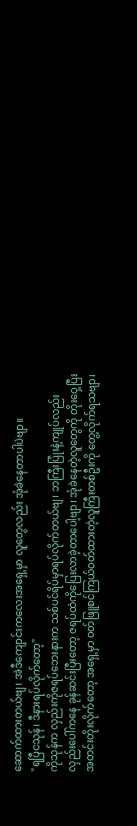ဆောက်ထားတယ်ဗျ၊ အဲဒီကျောင်းကလေးအရှေ့မှာ လူတွေလည်း အုံခဲနေတာပါပဲဗျာ။
"ရပြီငသုန်၊ ဒီနားရပ်လိုက်တော့"
ကိုသုန်က လှည်းကိုဇရပ်ဘေးနားက သစ်ပင်ရိပ်မှာရပ်လိုက်တယ်ဗျ၊ ဘကြီးပြုံးနဲ့ကျုပ်လည်း လှည်းပေါ်ကနေ ခုန်ဆင်းပြီးတော့ ဇရပ်ထဲကိုပြေးလာခဲ့တာပေါ့ဗျာ၊ အုံခဲနေတဲ့လူတွေကို တိုးဝှေ့ပြီး အတင်းတိုးလိုက်တော့ အရှေ့မှာ ဝတ်ဖြူစင်ကြယ်ဝတ်ထားတဲ့လူကြီးတစ်ဦးကို တွေ့လိုက်ရသဗျာ၊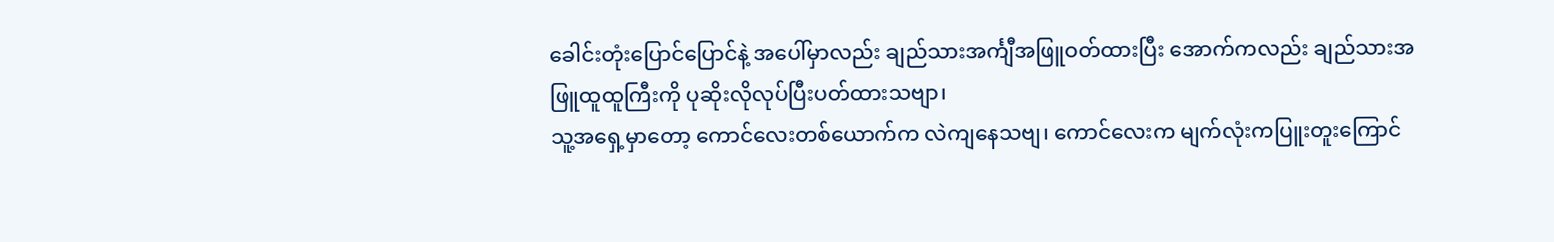ခေါင်းတုံးပြောင်ပြောင်နဲ့ အပေါ်မှာလည်း ချည်သားအင်္ကျီအဖြူဝတ်ထားပြီး အောက်ကလည်း ချည်သားအဖြူထူထူကြီးကို ပုဆိုးလိုလုပ်ပြီးပတ်ထားသဗျာ၊
သူ့အရှေ့မှာတော့ ကောင်လေးတစ်ယောက်က လဲကျနေသဗျ၊ ကောင်လေးက မျက်လုံးကပြူးတူးကြောင်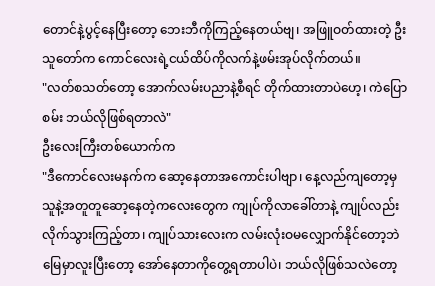တောင်နဲ့ပွင့်နေပြီးတော့ ဘေးဘီကိုကြည့်နေတယ်ဗျ၊ အဖြူဝတ်ထားတဲ့ ဦးသူတော်က ကောင်လေးရဲ့ငယ်ထိပ်ကိုလက်နဲ့ဖမ်းအုပ်လိုက်တယ်။
"လတ်စသတ်တော့ အောက်လမ်းပညာနဲ့စီရင် တိုက်ထားတာပဲဟေ့၊ ကဲပြောစမ်း ဘယ်လိုဖြစ်ရတာလဲ"
ဦးလေးကြီးတစ်ယောက်က
"ဒီကောင်လေးမနက်က ဆော့နေတာအကောင်းပါဗျာ၊ နေ့လည်ကျတော့မှ သူနဲ့အတူတူဆော့နေတဲ့ကလေးတွေက ကျုပ်ကိုလာခေါ်တာနဲ့ ကျုပ်လည်း လိုက်သွားကြည့်တာ၊ ကျုပ်သားလေးက လမ်းလုံးဝမလျှောက်နိုင်တော့ဘဲ မြေမှာလူးပြီးတော့ အော်နေတာကိုတွေ့ရတာပါပဲ၊ ဘယ်လိုဖြစ်သလဲတော့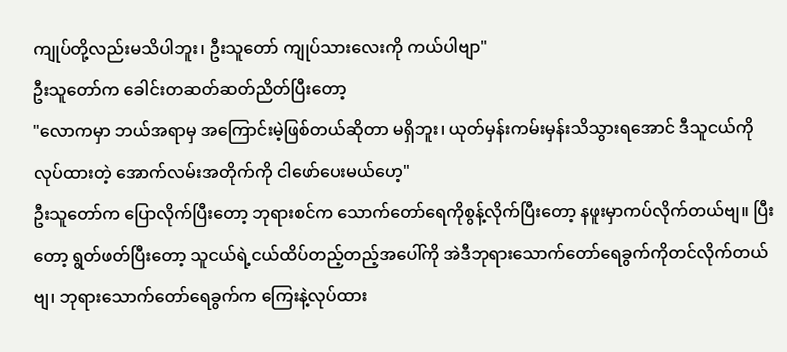ကျုပ်တို့လည်းမသိပါဘူး၊ ဦးသူတော် ကျုပ်သားလေးကို ကယ်ပါဗျာ"
ဦးသူတော်က ခေါင်းတဆတ်ဆတ်ညိတ်ပြီးတော့
"လောကမှာ ဘယ်အရာမှ အကြောင်းမဲ့ဖြစ်တယ်ဆိုတာ မရှိဘူး၊ ယုတ်မှန်းကမ်းမှန်းသိသွားရအောင် ဒီသူငယ်ကိုလုပ်ထားတဲ့ အောက်လမ်းအတိုက်ကို ငါဖော်ပေးမယ်ဟေ့"
ဦးသူတော်က ပြောလိုက်ပြီးတော့ ဘုရားစင်က သောက်တော်ရေကိုစွန့်လိုက်ပြီးတော့ နဖူးမှာကပ်လိုက်တယ်ဗျ။ ပြီးတော့ ရွတ်ဖတ်ပြီးတော့ သူငယ်ရဲ့ငယ်ထိပ်တည့်တည့်အပေါ်ကို အဲဒီဘုရားသောက်တော်ရေခွက်ကိုတင်လိုက်တယ်ဗျ၊ ဘုရားသောက်တော်ရေခွက်က ကြေးနဲ့လုပ်ထား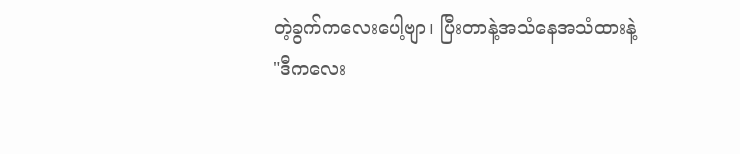တဲ့ခွက်ကလေးပေါ့ဗျာ၊ ပြီးတာနဲ့အသံနေအသံထားနဲ့
"ဒီကလေး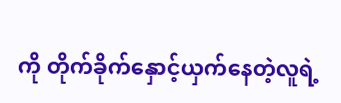ကို တိုက်ခိုက်နှောင့်ယှက်နေတဲ့လူရဲ့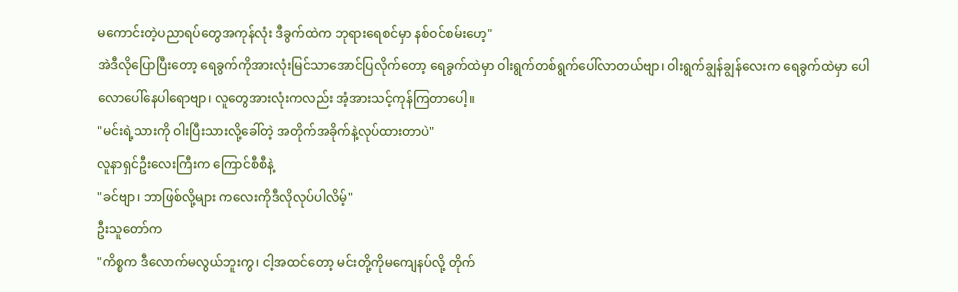မကောင်းတဲ့ပညာရပ်တွေအကုန်လုံး ဒီခွက်ထဲက ဘုရားရေစင်မှာ နစ်ဝင်စမ်းဟေ့"
အဲဒီလိုပြောပြီးတော့ ရေခွက်ကိုအားလုံးမြင်သာအောင်ပြလိုက်တော့ ရေခွက်ထဲမှာ ဝါးရွက်တစ်ရွက်ပေါ်လာတယ်ဗျာ၊ ဝါးရွက်ချွန်ချွန်လေးက ရေခွက်ထဲမှာ ပေါလောပေါ်နေပါရောဗျာ၊ လူတွေအားလုံးကလည်း အံ့အားသင့်ကုန်ကြတာပေါ့။
"မင်းရဲ့သားကို ဝါးပြီးသားလို့ခေါ်တဲ့ အတိုက်အခိုက်နဲ့လုပ်ထားတာပဲ"
လူနာရှင်ဦးလေးကြီးက ကြောင်စီစီနဲ့
"ခင်ဗျာ၊ ဘာဖြစ်လို့များ ကလေးကိုဒီလိုလုပ်ပါလိမ့်"
ဦးသူတော်က
"ကိစ္စက ဒီလောက်မလွယ်ဘူးကွ၊ ငါ့အထင်တော့ မင်းတို့ကိုမကျေနပ်လို့ တိုက်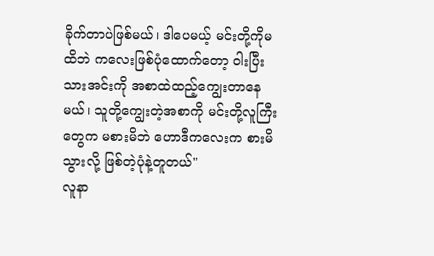ခိုက်တာပဲဖြစ်မယ်၊ ဒါပေမယ့် မင်းတို့ကိုမထိဘဲ ကလေးဖြစ်ပုံထောက်တော့ ဝါးပြီးသားအင်းကို အစာထဲထည့်ကျွေးတာနေမယ်၊ သူတို့ကျွေးတဲ့အစာကို မင်းတို့လူကြီးတွေက မစားမိဘဲ ဟောဒီကလေးက စားမိသွားလို့ ဖြစ်တဲ့ပုံနဲ့တူတယ်"
လူနာ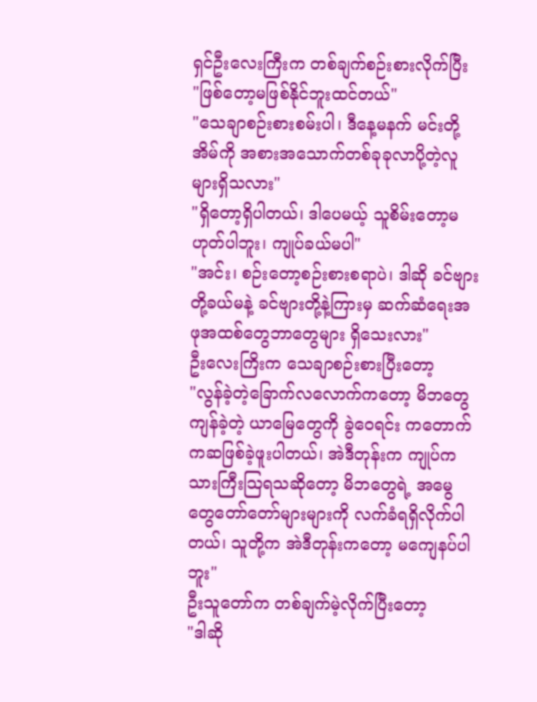ရှင်ဦးလေးကြီးက တစ်ချက်စဉ်းစားလိုက်ပြီး
"ဖြစ်တော့မဖြစ်နိုင်ဘူးထင်တယ်"
"သေချာစဉ်းစားစမ်းပါ၊ ဒီနေ့မနက် မင်းတို့အိမ်ကို အစားအသောက်တစ်ခုခုလာပို့တဲ့လူများရှိသလား"
"ရှိတော့ရှိပါတယ်၊ ဒါပေမယ့် သူစိမ်းတော့မဟုတ်ပါဘူး၊ ကျုပ်ခယ်မပါ"
"အင်း၊ စဉ်းတော့စဉ်းစားစရာပဲ၊ ဒါဆို ခင်ဗျားတို့ခယ်မနဲ့ ခင်ဗျားတို့နဲ့ကြားမှ ဆက်ဆံရေးအဖုအထစ်တွေဘာတွေများ ရှိသေးလား"
ဦးလေးကြိးက သေချာစဉ်းစားပြီးတော့
"လွန်ခဲ့တဲ့ခြောက်လလောက်ကတော့ မိဘတွေကျန်ခဲ့တဲ့ ယာမြေတွေကို ခွဲဝေရင်း ကတောက်ကဆဖြစ်ခဲ့ဖူးပါတယ်၊ အဲဒီတုန်းက ကျုပ်က သားကြီးသြရသဆိုတော့ မိဘတွေရဲ့ အမွေတွေတော်တော်များများကို လက်ခံရရှိလိုက်ပါတယ်၊ သူတို့က အဲဒီတုန်းကတော့ မကျေနပ်ပါဘူး"
ဦးသူတော်က တစ်ချက်မဲ့လိုက်ပြီးတော့
"ဒါဆို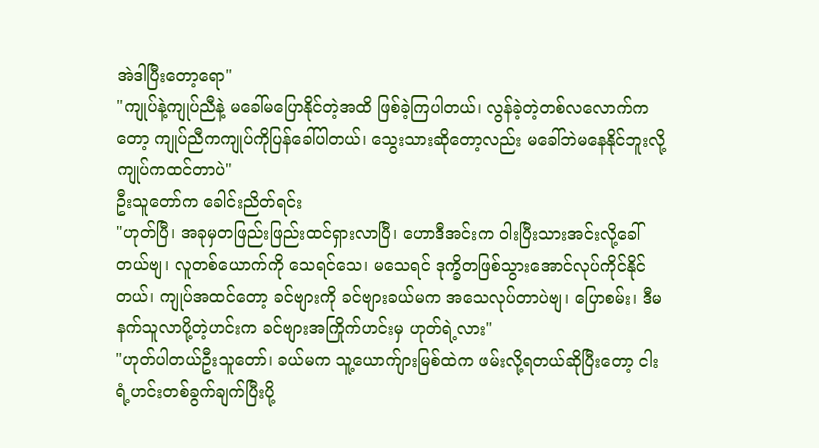အဲဒါပြီးတော့ရော"
"ကျုပ်နဲ့ကျုပ်ညီနဲ့ မခေါ်မပြောနိုင်တဲ့အထိ ဖြစ်ခဲ့ကြပါတယ်၊ လွန်ခဲ့တဲ့တစ်လလောက်ကတော့ ကျုပ်ညီကကျုပ်ကိုပြန်ခေါ်ပါတယ်၊ သွေးသားဆိုတော့လည်း မခေါ်ဘဲမနေနိုင်ဘူးလို့ ကျုပ်ကထင်တာပဲ"
ဦးသူတော်က ခေါင်းညိတ်ရင်း
"ဟုတ်ပြီ၊ အခုမှတဖြည်းဖြည်းထင်ရှားလာပြီ၊ ဟောဒီအင်းက ဝါးပြီးသားအင်းလို့ခေါ်တယ်ဗျ၊ လူတစ်ယောက်ကို သေရင်သေ၊ မသေရင် ဒုက္ခိတဖြစ်သွားအောင်လုပ်ကိုင်နိုင်တယ်၊ ကျုပ်အထင်တော့ ခင်ဗျားကို ခင်ဗျားခယ်မက အသေလုပ်တာပဲဗျ၊ ပြောစမ်း၊ ဒီမနက်သူလာပို့တဲ့ဟင်းက ခင်ဗျားအကြိုက်ဟင်းမှ ဟုတ်ရဲ့လား"
"ဟုတ်ပါတယ်ဦးသူတော်၊ ခယ်မက သူ့ယောက်ျားမြစ်ထဲက ဖမ်းလို့ရတယ်ဆိုပြီးတော့ ငါးရံ့ဟင်းတစ်ခွက်ချက်ပြီးပို့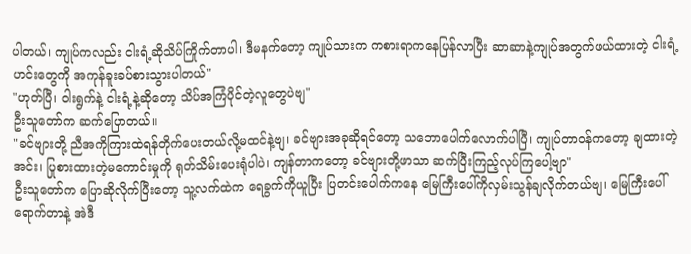ပါတယ်၊ ကျုပ်ကလည်း ငါးရံ့ဆိုသိပ်ကြိုက်တာပါ၊ ဒီမနက်တော့ ကျုပ်သားက ကစားရာကနေပြန်လာပြီး ဆာဆာနဲ့ကျုပ်အတွက်ဖယ်ထားတဲ့ ငါးရံ့ဟင်းတွေကို အကုန်ခူးခပ်စားသွားပါတယ်"
"ဟုတ်ပြီ၊ ဝါးရွက်နဲ့ ငါးရံ့နဲ့ဆိုတော့ သိပ်အကြံပိုင်တဲ့လူတွေပဲဗျ"
ဦးသူတော်က ဆက်ပြောတယ်။
"ခင်ဗျားတို့ ညီအကိုကြားထဲရန်တိုက်ပေးတယ်လို့မထင်နဲ့ဗျ၊ ခင်ဗျားအခုဆိုရင်တော့ သဘောပေါက်လောက်ပါပြီ၊ ကျုပ်တာဝန်ကတော့ ချထားတဲ့အင်း၊ ပြုစားထားတဲ့မကောင်းမှုကို ရုတ်သိမ်းပေးရုံပါပဲ၊ ကျန်တာကတော့ ခင်ဗျားတို့ဖာသာ ဆက်ပြီးကြည့်လုပ်ကြပေါ့ဗျာ"
ဦးသူတော်က ပြောဆိုလိုက်ပြီးတော့ သူ့လက်ထဲက ရေခွက်ကိုယူပြီး ပြတင်းပေါက်ကနေ မြေကြီးပေါ်ကိုလှမ်းသွန်ချလိုက်တယ်ဗျ၊ မြေကြီးပေါ်ရောက်တာနဲ့ အဲဒီ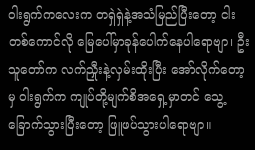ဝါးရွက်ကလေးက တရှဲရှဲနဲ့အသံမြည်ပြီးတော့ ငါးတစ်ကောင်လို မြေပေါ်မှာခုန်ပေါက်နေပါရောဗျာ၊ ဦးသူတော်က လက်ညှီုးနဲ့လှမ်းထိုးပြီး အော်လိုက်တော့မှ ဝါးရွက်က ကျုပ်တို့မျက်စိအရှေ့မှာတင် သွေ့ခြောက်သွားပြီးတော့ ဖြူဖပ်သွားပါရောဗျာ။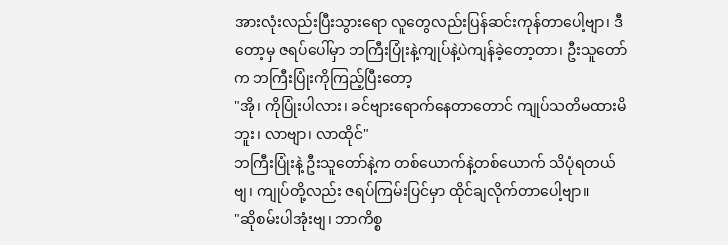အားလုံးလည်းပြီးသွားရော လူတွေလည်းပြန်ဆင်းကုန်တာပေါ့ဗျာ၊ ဒီတော့မှ ဇရပ်ပေါ်မှာ ဘကြီးပြုံးနဲ့ကျုပ်နဲ့ပဲကျန်ခဲ့တော့တာ၊ ဦးသူတော်က ဘကြီးပြုံးကိုကြည့်ပြီးတော့
"အို၊ ကိုပြုံးပါလား၊ ခင်ဗျားရောက်နေတာတောင် ကျုပ်သတိမထားမိဘူး၊ လာဗျာ၊ လာထိုင်"
ဘကြီးပြုံးနဲ့ ဦးသူတော်နဲ့က တစ်ယောက်နဲ့တစ်ယောက် သိပုံရတယ်ဗျ၊ ကျုပ်တို့လည်း ဇရပ်ကြမ်းပြင်မှာ ထိုင်ချလိုက်တာပေါ့ဗျာ။
"ဆိုစမ်းပါအုံးဗျ၊ ဘာကိစ္စ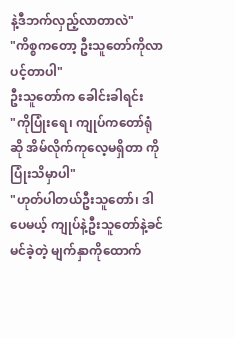နဲ့ဒီဘက်လှည့်လာတာလဲ"
"ကိစ္စကတော့ ဦးသူတော်ကိုလာပင့်တာပါ"
ဦးသူတော်က ခေါင်းခါရင်း
"ကိုပြုံးရေ၊ ကျုပ်ကတော်ရုံဆို အိမ်လိုက်ကုလေ့မရှိတာ ကိုပြုံးသိမှာပါ"
"ဟုတ်ပါတယ်ဦးသူတော်၊ ဒါပေမယ့် ကျုပ်နဲ့ဦးသူတော်နဲ့ခင်မင်ခဲ့တဲ့ မျက်နှာကိုထောက်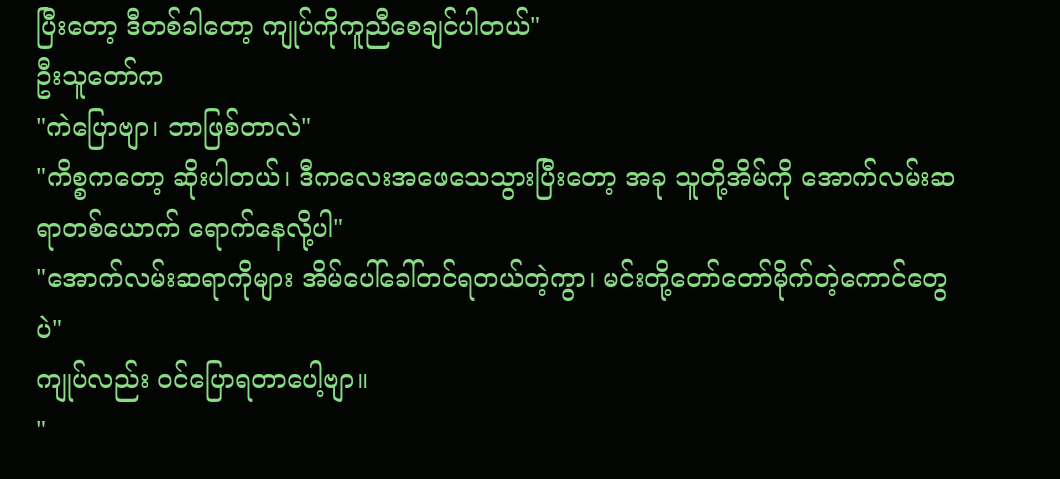ပြီးတော့ ဒီတစ်ခါတော့ ကျုပ်ကိုကူညီစေချင်ပါတယ်"
ဦးသူတော်က
"ကဲပြောဗျာ၊ ဘာဖြစ်တာလဲ"
"ကိစ္စကတော့ ဆိုးပါတယ်၊ ဒီကလေးအဖေသေသွားပြီးတော့ အခု သူတို့အိမ်ကို အောက်လမ်းဆရာတစ်ယောက် ရောက်နေလို့ပါ"
"အောက်လမ်းဆရာကိုများ အိမ်ပေါ်ခေါ်တင်ရတယ်တဲ့ကွာ၊ မင်းတို့တော်တော်မိုက်တဲ့ကောင်တွေပဲ"
ကျုပ်လည်း ဝင်ပြောရတာပေါ့ဗျာ။
"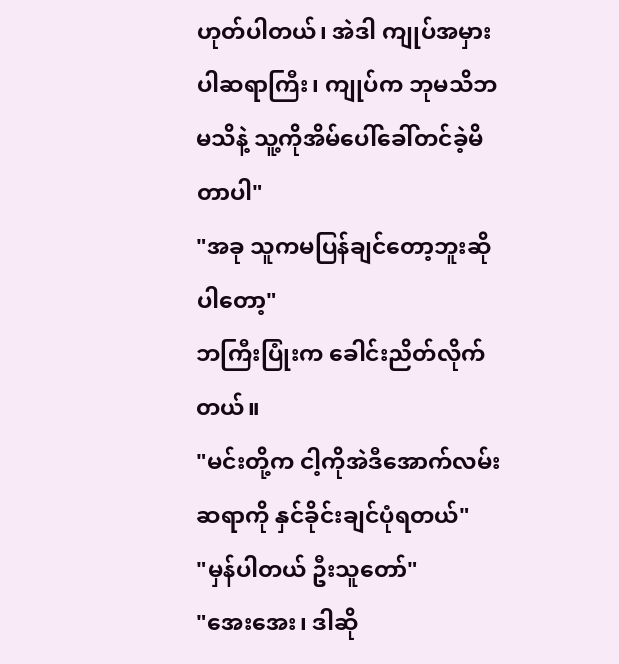ဟုတ်ပါတယ်၊ အဲဒါ ကျုပ်အမှားပါဆရာကြီး၊ ကျုပ်က ဘုမသိဘမသိနဲ့ သူ့ကိုအိမ်ပေါ်ခေါ်တင်ခဲ့မိတာပါ"
"အခု သူကမပြန်ချင်တော့ဘူးဆိုပါတော့"
ဘကြီးပြုံးက ခေါင်းညိတ်လိုက်တယ်။
"မင်းတို့က ငါ့ကိုအဲဒီအောက်လမ်းဆရာကို နှင်ခိုင်းချင်ပုံရတယ်"
"မှန်ပါတယ် ဦးသူတော်"
"အေးအေး၊ ဒါဆို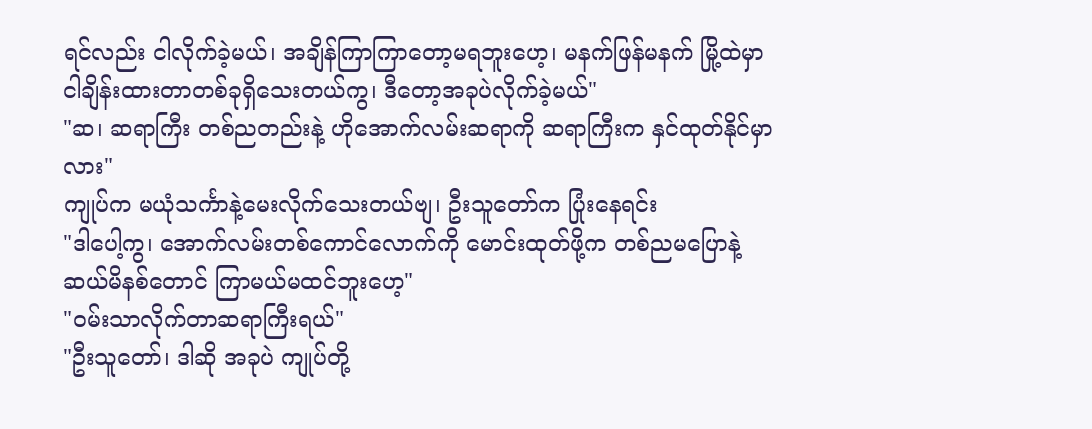ရင်လည်း ငါလိုက်ခဲ့မယ်၊ အချိန်ကြာကြာတော့မရဘူးဟေ့၊ မနက်ဖြန်မနက် မြို့ထဲမှာ ငါချိန်းထားတာတစ်ခုရှိသေးတယ်ကွ၊ ဒီတော့အခုပဲလိုက်ခဲ့မယ်"
"ဆ၊ ဆရာကြီး တစ်ညတည်းနဲ့ ဟိုအောက်လမ်းဆရာကို ဆရာကြီးက နှင်ထုတ်နိုင်မှာလား"
ကျုပ်က မယုံသင်္ကာနဲ့မေးလိုက်သေးတယ်ဗျ၊ ဦးသူတော်က ပြုံးနေရင်း
"ဒါပေါ့ကွ၊ အောက်လမ်းတစ်ကောင်လောက်ကို မောင်းထုတ်ဖို့က တစ်ညမပြောနဲ့ ဆယ်မိနစ်တောင် ကြာမယ်မထင်ဘူးဟေ့"
"ဝမ်းသာလိုက်တာဆရာကြီးရယ်"
"ဦးသူတော်၊ ဒါဆို အခုပဲ ကျုပ်တို့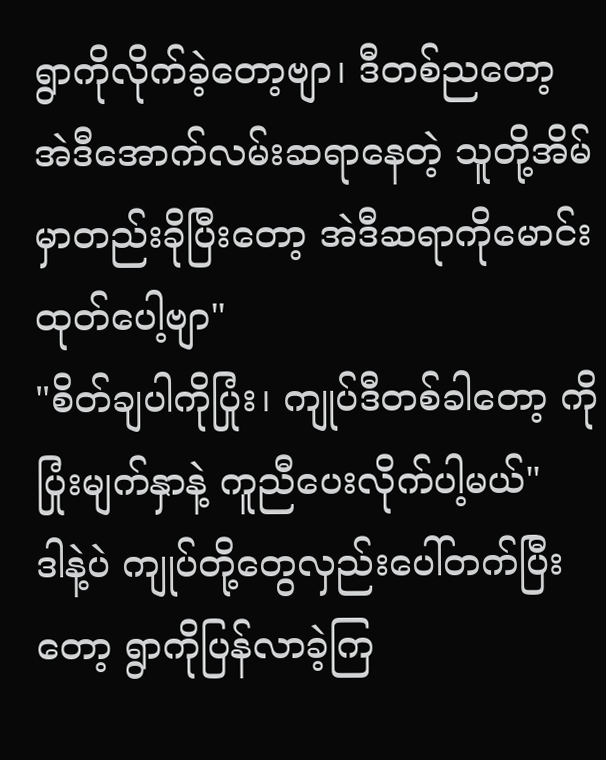ရွာကိုလိုက်ခဲ့တော့ဗျာ၊ ဒီတစ်ညတော့ အဲဒီအောက်လမ်းဆရာနေတဲ့ သူတို့အိမ်မှာတည်းခိုပြီးတော့ အဲဒီဆရာကိုမောင်းထုတ်ပေါ့ဗျာ"
"စိတ်ချပါကိုပြုံး၊ ကျုပ်ဒီတစ်ခါတော့ ကိုပြုံးမျက်နှာနဲ့ ကူညီပေးလိုက်ပါ့မယ်"
ဒါနဲ့ပဲ ကျုပ်တို့တွေလှည်းပေါ်တက်ပြီးတော့ ရွာကိုပြန်လာခဲ့ကြ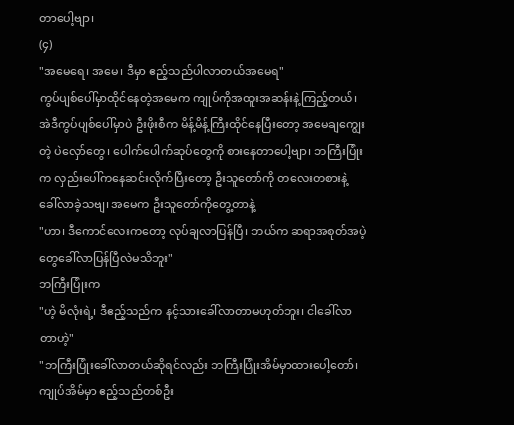တာပေါ့ဗျာ၊
(၄)
"အမေရေ၊ အမေ၊ ဒီမှာ ဧည့်သည်ပါလာတယ်အမေရ"
ကွပ်ပျစ်ပေါ်မှာထိုင်နေတဲ့အမေက ကျုပ်ကိုအထူးအဆန်းနဲ့ကြည့်တယ်၊ အဲဒီကွပ်ပျစ်ပေါ်မှာပဲ ဦးဖိုးစီက မိန့်မိန့်ကြီးထိုင်နေပြီးတော့ အမေချကျွေးတဲ့ ပဲလှော်တွေ၊ ပေါက်ပေါက်ဆုပ်တွေကို စားနေတာပေါ့ဗျာ၊ ဘကြီးပြုံးက လှည်းပေါ်ကနေဆင်းလိုက်ပြီးတော့ ဦးသူတော်ကို တလေးတစားနဲ့ ခေါ်လာခဲ့သဗျ၊ အမေက ဦးသူတော်ကိုတွေ့တာနဲ့
"ဟာ၊ ဒီကောင်လေးကတော့ လုပ်ချလာပြန်ပြီ၊ ဘယ်က ဆရာအစုတ်အပဲ့တွေခေါ်လာပြန်ပြီလဲမသိဘူး"
ဘကြီးပြုံးက
"ဟဲ့ မိလုံးရဲ့၊ ဒီဧည့်သည်က နင့်သားခေါ်လာတာမဟုတ်ဘူး၊ ငါခေါ်လာတာဟဲ့"
"ဘကြီးပြုံးခေါ်လာတယ်ဆိုရင်လည်း ဘကြီးပြုံးအိမ်မှာထားပေါ့တော်၊ ကျုပ်အိမ်မှာ ဧည့်သည်တစ်ဦး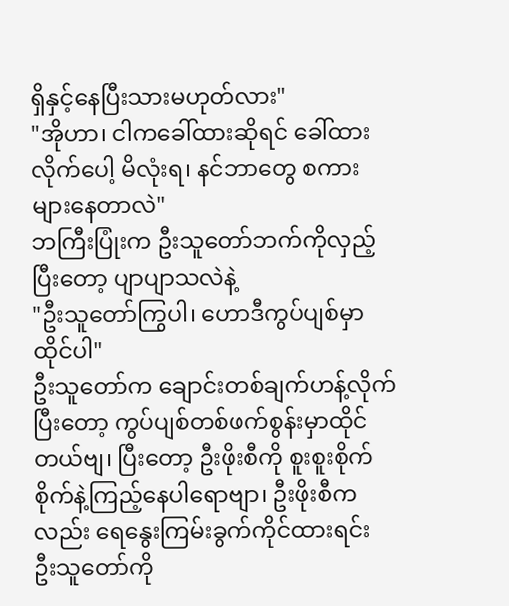ရှိနှင့်နေပြီးသားမဟုတ်လား"
"အိုဟာ၊ ငါကခေါ်ထားဆိုရင် ခေါ်ထားလိုက်ပေါ့ မိလုံးရ၊ နင်ဘာတွေ စကားများနေတာလဲ"
ဘကြီးပြုံးက ဦးသူတော်ဘက်ကိုလှည့်ပြီးတော့ ပျာပျာသလဲနဲ့
"ဦးသူတော်ကြွပါ၊ ဟောဒီကွပ်ပျစ်မှာ ထိုင်ပါ"
ဦးသူတော်က ချောင်းတစ်ချက်ဟန့်လိုက်ပြီးတော့ ကွပ်ပျစ်တစ်ဖက်စွန်းမှာထိုင်တယ်ဗျ၊ ပြီးတော့ ဦးဖိုးစီကို စူးစူးစိုက်စိုက်နဲ့ကြည့်နေပါရောဗျာ၊ ဦးဖိုးစီကလည်း ရေနွေးကြမ်းခွက်ကိုင်ထားရင်း ဦးသူတော်ကို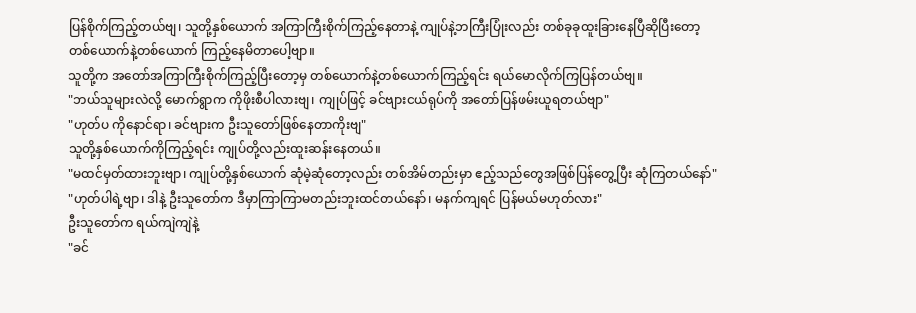ပြန်စိုက်ကြည့်တယ်ဗျ၊ သူတို့နှစ်ယောက် အကြာကြီးစိုက်ကြည့်နေတာနဲ့ ကျုပ်နဲ့ဘကြီးပြုံးလည်း တစ်ခုခုထူးခြားနေပြီဆိုပြီးတော့ တစ်ယောက်နဲ့တစ်ယောက် ကြည့်နေမိတာပေါ့ဗျာ။
သူတို့က အတော်အကြာကြီးစိုက်ကြည့်ပြီးတော့မှ တစ်ယောက်နဲ့တစ်ယောက်ကြည့်ရင်း ရယ်မောလိုက်ကြပြန်တယ်ဗျ။
"ဘယ်သူများလဲလို့ မောက်ရွာက ကိုဖိုးစီပါလားဗျ၊ ကျုပ်ဖြင့် ခင်ဗျားငယ်ရုပ်ကို အတော်ပြန်ဖမ်းယူရတယ်ဗျာ"
"ဟုတ်ပ ကိုနောင်ရာ၊ ခင်ဗျားက ဦးသူတော်ဖြစ်နေတာကိုးဗျ"
သူတို့နှစ်ယောက်ကိုကြည့်ရင်း ကျုပ်တို့လည်းထူးဆန်းနေတယ်။
"မထင်မှတ်ထားဘူးဗျာ၊ ကျုပ်တို့နှစ်ယောက် ဆုံမဲ့ဆုံတော့လည်း တစ်အိမ်တည်းမှာ ဧည့်သည်တွေအဖြစ်ပြန်တွေ့ပြီး ဆုံကြတယ်နော်"
"ဟုတ်ပါရဲ့ဗျာ၊ ဒါနဲ့ ဦးသူတော်က ဒီမှာကြာကြာမတည်းဘူးထင်တယ်နော်၊ မနက်ကျရင် ပြန်မယ်မဟုတ်လား"
ဦးသူတော်က ရယ်ကျဲကျဲနဲ့
"ခင်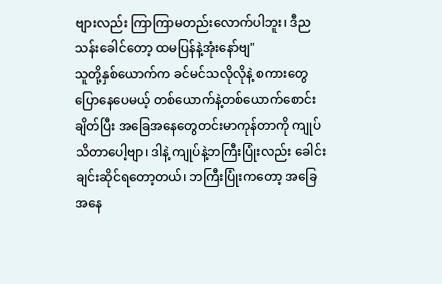ဗျားလည်း ကြာကြာမတည်းလောက်ပါဘူး၊ ဒီညသန်းခေါင်တော့ ထမပြန်နဲ့အုံးနော်ဗျ"
သူတို့နှစ်ယောက်က ခင်မင်သလိုလိုနဲ့ စကားတွေပြောနေပေမယ့် တစ်ယောက်နဲ့တစ်ယောက်စောင်းချိတ်ပြီး အခြေအနေတွေတင်းမာကုန်တာကို ကျုပ်သိတာပေါ့ဗျာ၊ ဒါနဲ့ ကျုပ်နဲ့ဘကြီးပြုံးလည်း ခေါင်းချင်းဆိုင်ရတော့တယ်၊ ဘကြီးပြုံးကတော့ အခြေအနေ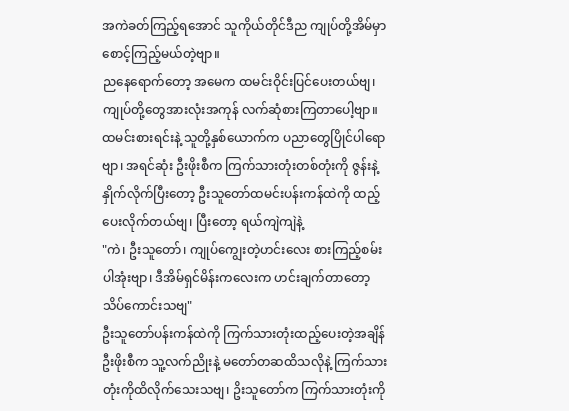အကဲခတ်ကြည့်ရအောင် သူကိုယ်တိုင်ဒီည ကျုပ်တို့အိမ်မှာ စောင့်ကြည့်မယ်တဲ့ဗျာ။
ညနေရောက်တော့ အမေက ထမင်းဝိုင်းပြင်ပေးတယ်ဗျ၊ ကျုပ်တို့တွေအားလုံးအကုန် လက်ဆုံစားကြတာပေါ့ဗျာ။ ထမင်းစားရင်းနဲ့ သူတို့နှစ်ယောက်က ပညာတွေပြိုင်ပါရောဗျာ၊ အရင်ဆုံး ဦးဖိုးစီက ကြက်သားတုံးတစ်တုံးကို ဇွန်းနဲ့နှိုက်လိုက်ပြီးတော့ ဦးသူတော်ထမင်းပန်းကန်ထဲကို ထည့်ပေးလိုက်တယ်ဗျ၊ ပြီးတော့ ရယ်ကျဲကျဲနဲ့
"ကဲ၊ ဦးသူတော်၊ ကျုပ်ကျွေးတဲ့ဟင်းလေး စားကြည့်စမ်းပါအုံးဗျာ၊ ဒီအိမ်ရှင်မိန်းကလေးက ဟင်းချက်တာတော့ သိပ်ကောင်းသဗျ"
ဦးသူတော်ပန်းကန်ထဲကို ကြက်သားတုံးထည့်ပေးတဲ့အချိန် ဦးဖိုးစီက သူ့လက်ညိုးနဲ့ မတော်တဆထိသလိုနဲ့ ကြက်သားတုံးကိုထိလိုက်သေးသဗျ၊ ဥိးသူတော်က ကြက်သားတုံးကို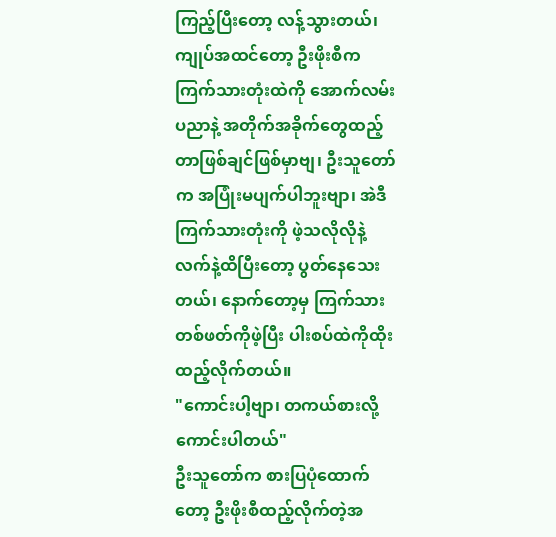ကြည့်ပြီးတော့ လန့်သွားတယ်၊ ကျုပ်အထင်တော့ ဦးဖိုးစီက ကြက်သားတုံးထဲကို အောက်လမ်းပညာနဲ့ အတိုက်အခိုက်တွေထည့်တာဖြစ်ချင်ဖြစ်မှာဗျ၊ ဦးသူတော်က အပြုံးမပျက်ပါဘူးဗျာ၊ အဲဒီကြက်သားတုံးကို ဖဲ့သလိုလိုနဲ့ လက်နဲ့ထိပြီးတော့ ပွတ်နေသေးတယ်၊ နောက်တော့မှ ကြက်သားတစ်ဖတ်ကိုဖဲ့ပြီး ပါးစပ်ထဲကိုထိုးထည့်လိုက်တယ်။
"ကောင်းပါ့ဗျာ၊ တကယ်စားလို့ကောင်းပါတယ်"
ဦးသူတော်က စားပြပုံထောက်တော့ ဦးဖိုးစီထည့်လိုက်တဲ့အ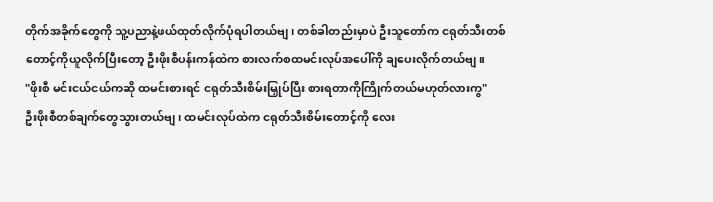တိုက်အခိုက်တွေကို သူ့ပညာနဲ့ဖယ်ထုတ်လိုက်ပုံရပါတယ်ဗျ၊ တစ်ခါတည်းမှာပဲ ဦးသူတော်က ငရုတ်သီးတစ်တောင့်ကိုယူလိုက်ပြီးတော့ ဦးဖိုးစီပန်းကန်ထဲက စားလက်စထမင်းလုပ်အပေါ်ကို ချပေးလိုက်တယ်ဗျ။
"ဖိုးစီ မင်းငယ်ငယ်ကဆို ထမင်းစားရင် ငရုတ်သီးစိမ်းမြှုပ်ပြီး စားရတာကိုကြိုက်တယ်မဟုတ်လားကွ"
ဦးဖိုးစီတစ်ချက်တွေသွားတယ်ဗျ၊ ထမင်းလုပ်ထဲက ငရုတ်သီးစိမ်းတောင့်ကို လေး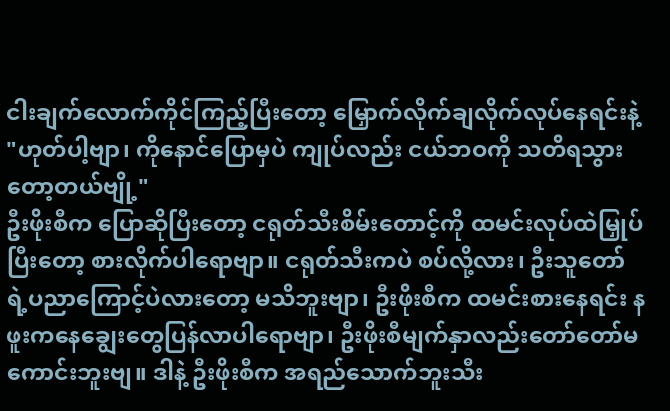ငါးချက်လောက်ကိုင်ကြည့်ပြီးတော့ မြှောက်လိုက်ချလိုက်လုပ်နေရင်းနဲ့
"ဟုတ်ပါ့ဗျာ၊ ကိုနောင်ပြောမှပဲ ကျုပ်လည်း ငယ်ဘဝကို သတိရသွားတော့တယ်ဗျို့"
ဦးဖိုးစီက ပြောဆိုပြီးတော့ ငရုတ်သီးစိမ်းတောင့်ကို ထမင်းလုပ်ထဲမြှုပ်ပြီးတော့ စားလိုက်ပါရောဗျာ။ ငရုတ်သီးကပဲ စပ်လို့လား၊ ဦးသူတော်ရဲ့ပညာကြောင့်ပဲလားတော့ မသိဘူးဗျာ၊ ဦးဖိုးစီက ထမင်းစားနေရင်း နဖူးကနေချွေးတွေပြန်လာပါရောဗျာ၊ ဦးဖိုးစီမျက်နှာလည်းတော်တော်မကောင်းဘူးဗျ။ ဒါနဲ့ ဦးဖိုးစီက အရည်သောက်ဘူးသီး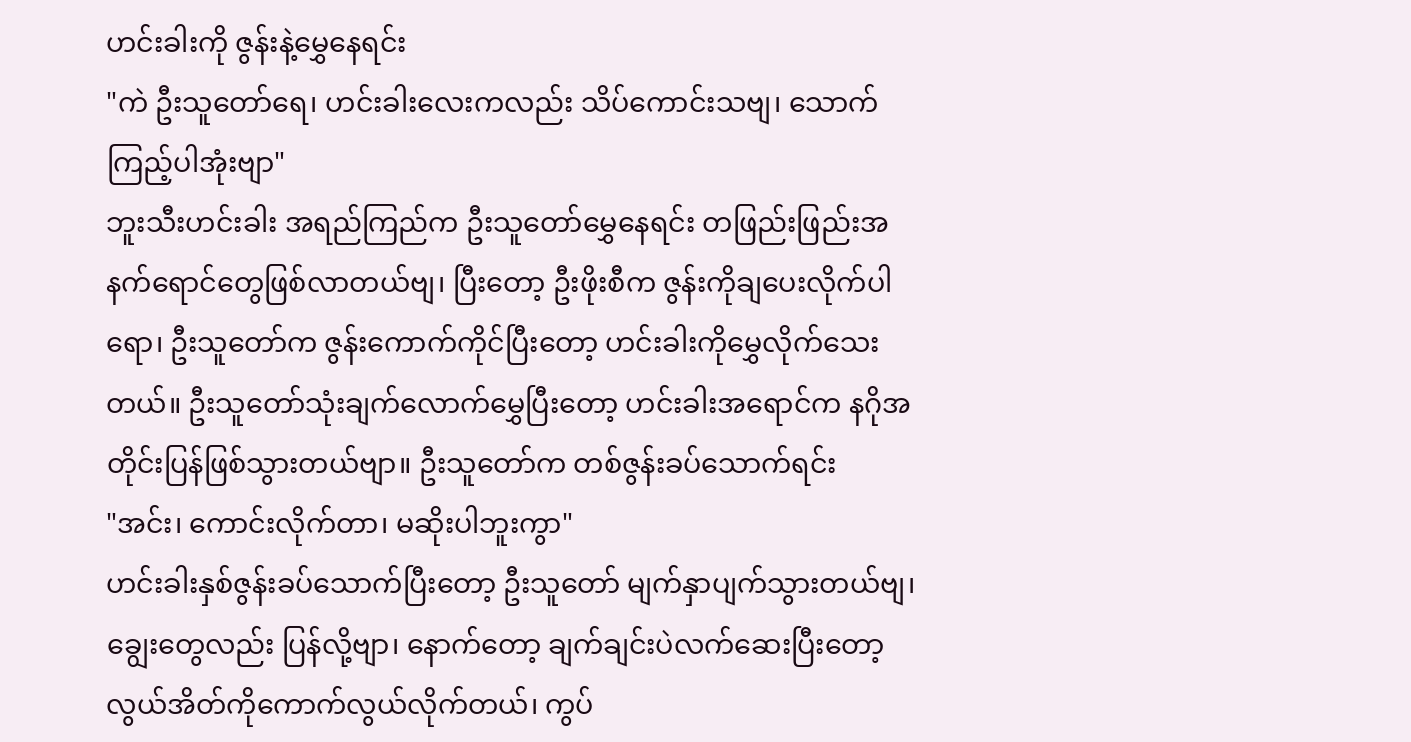ဟင်းခါးကို ဇွန်းနဲ့မွှေနေရင်း
"ကဲ ဦးသူတော်ရေ၊ ဟင်းခါးလေးကလည်း သိပ်ကောင်းသဗျ၊ သောက်ကြည့်ပါအုံးဗျာ"
ဘူးသီးဟင်းခါး အရည်ကြည်က ဦးသူတော်မွှေနေရင်း တဖြည်းဖြည်းအနက်ရောင်တွေဖြစ်လာတယ်ဗျ၊ ပြီးတော့ ဦးဖိုးစီက ဇွန်းကိုချပေးလိုက်ပါရော၊ ဦးသူတော်က ဇွန်းကောက်ကိုင်ပြီးတော့ ဟင်းခါးကိုမွှေလိုက်သေးတယ်။ ဦးသူတော်သုံးချက်လောက်မွှေပြီးတော့ ဟင်းခါးအရောင်က နဂိုအတိုင်းပြန်ဖြစ်သွားတယ်ဗျာ။ ဦးသူတော်က တစ်ဇွန်းခပ်သောက်ရင်း
"အင်း၊ ကောင်းလိုက်တာ၊ မဆိုးပါဘူးကွာ"
ဟင်းခါးနှစ်ဇွန်းခပ်သောက်ပြီးတော့ ဦးသူတော် မျက်နှာပျက်သွားတယ်ဗျ၊ ချွေးတွေလည်း ပြန်လို့ဗျာ၊ နောက်တော့ ချက်ချင်းပဲလက်ဆေးပြီးတော့ လွယ်အိတ်ကိုကောက်လွယ်လိုက်တယ်၊ ကွပ်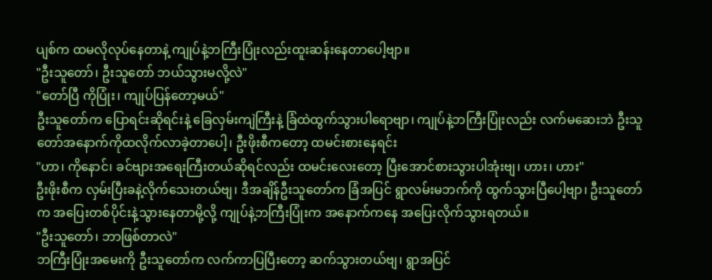ပျစ်က ထမလိုလုပ်နေတာနဲ့ ကျုပ်နဲ့ဘကြီးပြုံးလည်းထူးဆန်းနေတာပေါ့ဗျာ။
"ဦးသူတော်၊ ဦးသူတော် ဘယ်သွားမလို့လဲ"
"တော်ပြီ ကိုပြုံး၊ ကျုပ်ပြန်တော့မယ်"
ဦးသူတော်က ပြောရင်းဆိုရင်းနဲ့ ခြေလှမ်းကျဲကြီးနဲ့ ခြံထဲထွက်သွားပါရောဗျာ၊ ကျုပ်နဲ့ဘကြီးပြုံးလည်း လက်မဆေးဘဲ ဦးသူတော်အနောက်ကိုထလိုက်လာခဲ့တာပေါ့၊ ဦးဖိုးစီကတော့ ထမင်းစားနေရင်း
"ဟာ၊ ကိုနောင်၊ ခင်ဗျားအရေးကြီးတယ်ဆိုရင်လည်း ထမင်းလေးတော့ ပြီးအောင်စားသွားပါအုံးဗျ၊ ဟား၊ ဟား"
ဦးဖိုးစီက လှမ်းပြီးခနဲ့လိုက်သေးတယ်ဗျ၊ ဒီအချိန်ဦးသူတော်က ခြံအပြင် ရွာလမ်းမဘက်ကို ထွက်သွားပြီပေါ့ဗျာ၊ ဦးသူတော်က အပြေးတစ်ပိုင်းနဲ့သွားနေတာမို့လို့ ကျုပ်နဲ့ဘကြီးပြုံးက အနောက်ကနေ အပြေးလိုက်သွားရတယ်။
"ဦးသူတော်၊ ဘာဖြစ်တာလဲ"
ဘကြီးပြုံးအမေးကို ဦးသူတော်က လက်ကာပြပြီးတော့ ဆက်သွားတယ်ဗျ၊ ရွာအပြင်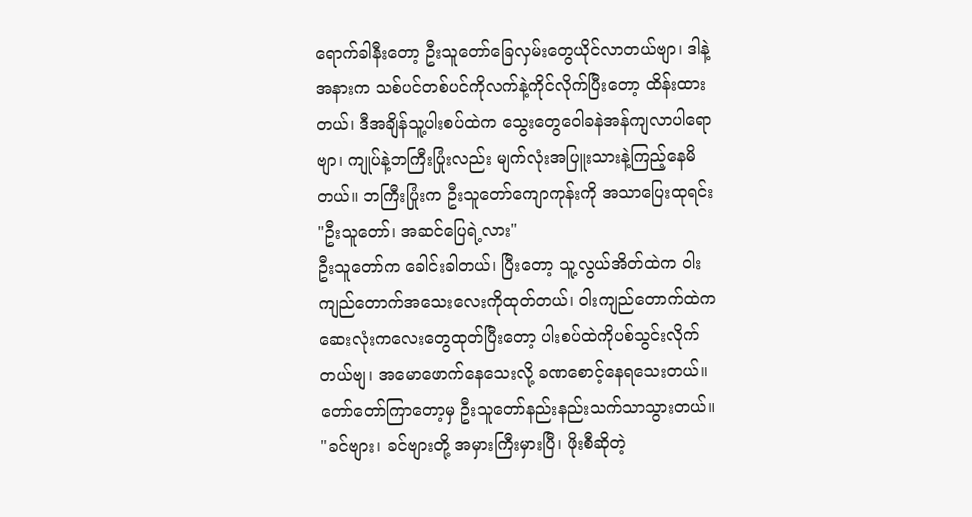ရောက်ခါနီးတော့ ဦးသူတော်ခြေလှမ်းတွေယိုင်လာတယ်ဗျာ၊ ဒါနဲ့အနားက သစ်ပင်တစ်ပင်ကိုလက်နဲ့ကိုင်လိုက်ပြီးတော့ ထိန်းထားတယ်၊ ဒီအချိန်သူ့ပါးစပ်ထဲက သွေးတွေဝေါခနဲအန်ကျလာပါရောဗျာ၊ ကျုပ်နဲ့ဘကြီးပြုံးလည်း မျက်လုံးအပြူးသားနဲ့ကြည့်နေမိတယ်။ ဘကြီးပြုံးက ဦးသူတော်ကျောကုန်းကို အသာပြေးထုရင်း
"ဦးသူတော်၊ အဆင်ပြေရဲ့လား"
ဦးသူတော်က ခေါင်းခါတယ်၊ ပြီးတော့ သူ့လွယ်အိတ်ထဲက ဝါးကျည်တောက်အသေးလေးကိုထုတ်တယ်၊ ဝါးကျည်တောက်ထဲက ဆေးလုံးကလေးတွေထုတ်ပြီးတော့ ပါးစပ်ထဲကိုပစ်သွင်းလိုက်တယ်ဗျ၊ အမောဖောက်နေသေးလို့ ခဏစောင့်နေရသေးတယ်။ တော်တော်ကြာတော့မှ ဦးသူတော်နည်းနည်းသက်သာသွားတယ်။
"ခင်ဗျား၊ ခင်ဗျားတို့ အမှားကြီးမှားပြီ၊ ဖိုးစီဆိုတဲ့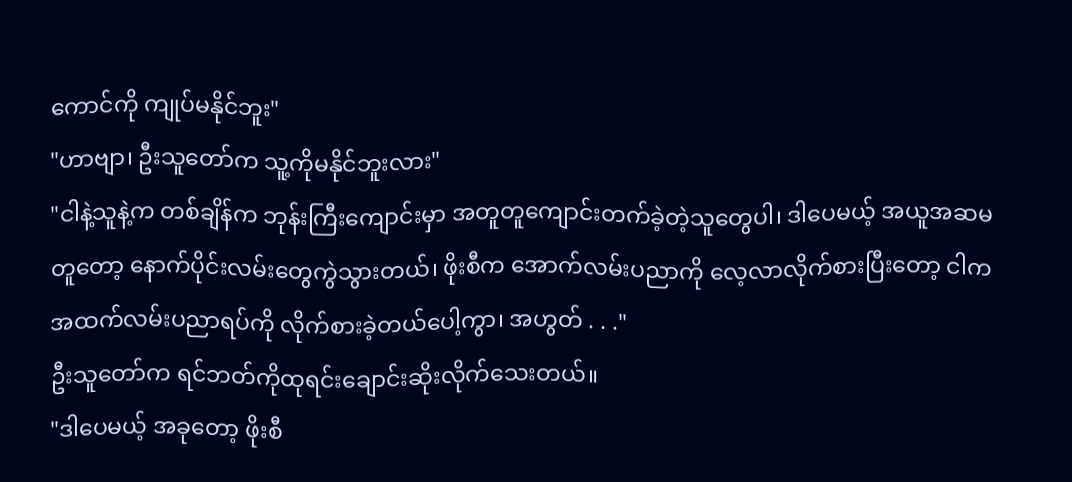ကောင်ကို ကျုပ်မနိုင်ဘူး"
"ဟာဗျာ၊ ဦးသူတော်က သူ့ကိုမနိုင်ဘူးလား"
"ငါနဲ့သူနဲ့က တစ်ချိန်က ဘုန်းကြီးကျောင်းမှာ အတူတူကျောင်းတက်ခဲ့တဲ့သူတွေပါ၊ ဒါပေမယ့် အယူအဆမတူတော့ နောက်ပိုင်းလမ်းတွေကွဲသွားတယ်၊ ဖိုးစီက အောက်လမ်းပညာကို လေ့လာလိုက်စားပြီးတော့ ငါကအထက်လမ်းပညာရပ်ကို လိုက်စားခဲ့တယ်ပေါ့ကွာ၊ အဟွတ် . . ."
ဦးသူတော်က ရင်ဘတ်ကိုထုရင်းချောင်းဆိုးလိုက်သေးတယ်။
"ဒါပေမယ့် အခုတော့ ဖိုးစီ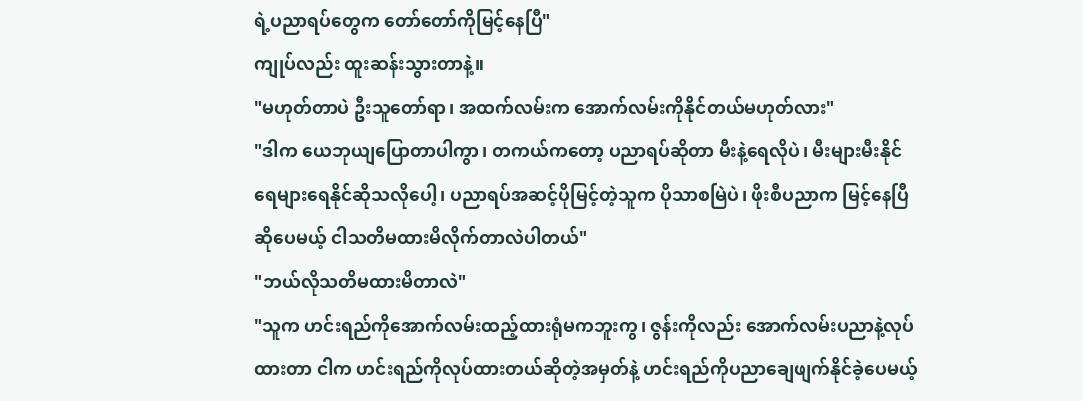ရဲ့ပညာရပ်တွေက တော်တော်ကိုမြင့်နေပြီ"
ကျုပ်လည်း ထူးဆန်းသွားတာနဲ့။
"မဟုတ်တာပဲ ဦးသူတော်ရာ၊ အထက်လမ်းက အောက်လမ်းကိုနိုင်တယ်မဟုတ်လား"
"ဒါက ယေဘုယျပြောတာပါကွာ၊ တကယ်ကတော့ ပညာရပ်ဆိုတာ မီးနဲ့ရေလိုပဲ၊ မီးများမီးနိုင် ရေများရေနိုင်ဆိုသလိုပေါ့၊ ပညာရပ်အဆင့်ပိုမြင့်တဲ့သူက ပိုသာစမြဲပဲ၊ ဖိုးစီပညာက မြင့်နေပြီဆိုပေမယ့် ငါသတိမထားမိလိုက်တာလဲပါတယ်"
"ဘယ်လိုသတိမထားမိတာလဲ"
"သူက ဟင်းရည်ကိုအောက်လမ်းထည့်ထားရုံမကဘူးကွ၊ ဇွန်းကိုလည်း အောက်လမ်းပညာနဲ့လုပ်ထားတာ ငါက ဟင်းရည်ကိုလုပ်ထားတယ်ဆိုတဲ့အမှတ်နဲ့ ဟင်းရည်ကိုပညာချေဖျက်နိုင်ခဲ့ပေမယ့်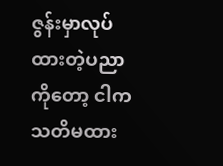ဇွန်းမှာလုပ်ထားတဲ့ပညာကိုတော့ ငါက သတိမထား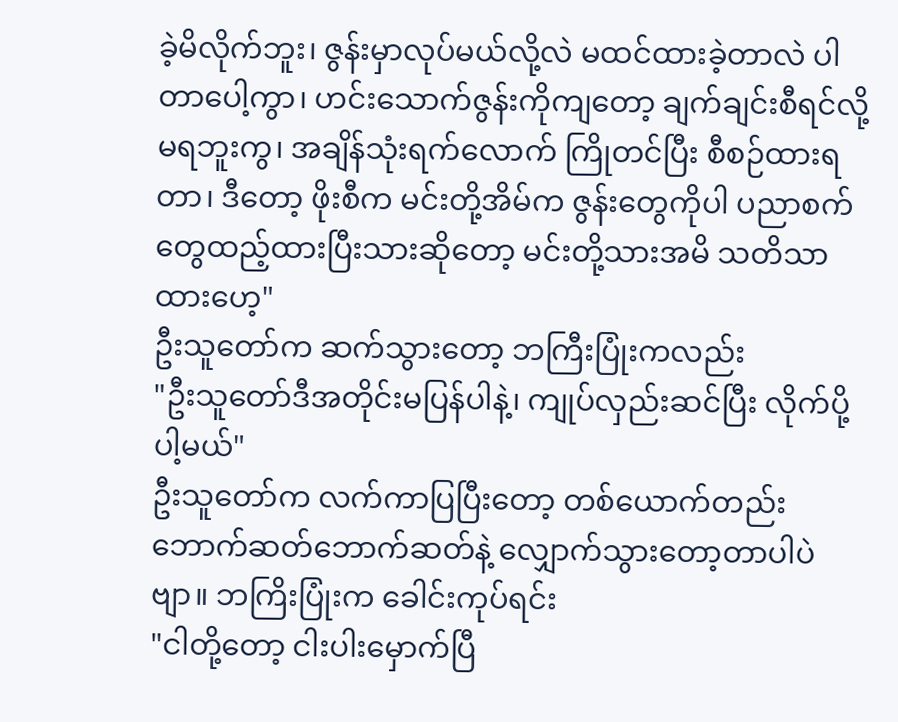ခဲ့မိလိုက်ဘူး၊ ဇွန်းမှာလုပ်မယ်လို့လဲ မထင်ထားခဲ့တာလဲ ပါတာပေါ့ကွာ၊ ဟင်းသောက်ဇွန်းကိုကျတော့ ချက်ချင်းစီရင်လို့မရဘူးကွ၊ အချိန်သုံးရက်လောက် ကြိုတင်ပြီး စီစဉ်ထားရတာ၊ ဒီတော့ ဖိုးစီက မင်းတို့အိမ်က ဇွန်းတွေကိုပါ ပညာစက်တွေထည့်ထားပြီးသားဆိုတော့ မင်းတို့သားအမိ သတိသာထားဟေ့"
ဦးသူတော်က ဆက်သွားတော့ ဘကြီးပြုံးကလည်း
"ဦးသူတော်ဒီအတိုင်းမပြန်ပါနဲ့၊ ကျုပ်လှည်းဆင်ပြီး လိုက်ပို့ပါ့မယ်"
ဦးသူတော်က လက်ကာပြပြီးတော့ တစ်ယောက်တည်း ဘောက်ဆတ်ဘောက်ဆတ်နဲ့ လျှောက်သွားတော့တာပါပဲဗျာ။ ဘကြိးပြုံးက ခေါင်းကုပ်ရင်း
"ငါတို့တော့ ငါးပါးမှောက်ပြီ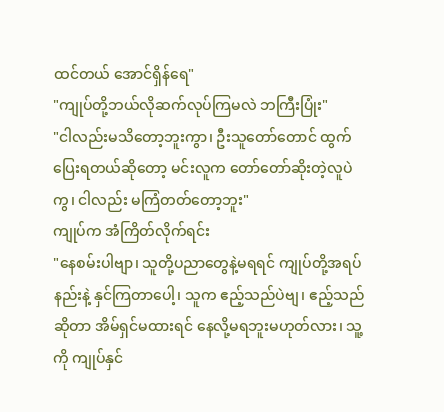ထင်တယ် အောင်ရှိန်ရေ"
"ကျုပ်တို့ဘယ်လိုဆက်လုပ်ကြမလဲ ဘကြီးပြုံး"
"ငါလည်းမသိတော့ဘူးကွာ၊ ဦးသူတော်တောင် ထွက်ပြေးရတယ်ဆိုတော့ မင်းလူက တော်တော်ဆိုးတဲ့လူပဲကွ၊ ငါလည်း မကြံတတ်တော့ဘူး"
ကျုပ်က အံကြိတ်လိုက်ရင်း
"နေစမ်းပါဗျာ၊ သူတို့ပညာတွေနဲ့မရရင် ကျုပ်တို့အရပ်နည်းနဲ့ နှင်ကြတာပေါ့၊ သူက ဧည့်သည်ပဲဗျ၊ ဧည့်သည်ဆိုတာ အိမ်ရှင်မထားရင် နေလို့မရဘူးမဟုတ်လား၊ သူ့ကို ကျုပ်နှင်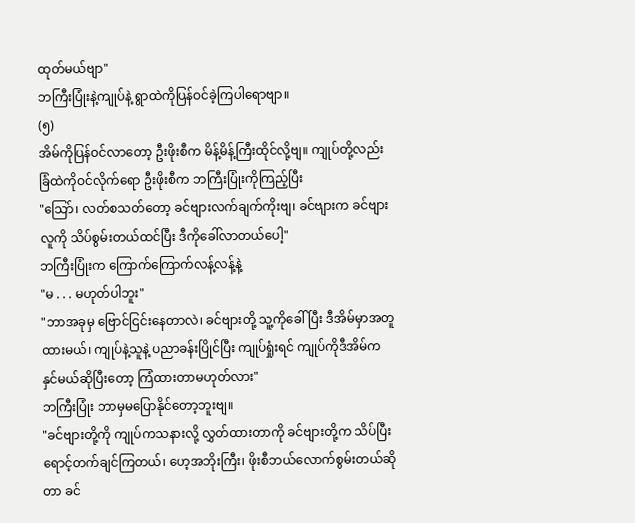ထုတ်မယ်ဗျာ"
ဘကြီးပြုံးနဲ့ကျုပ်နဲ့ ရွာထဲကိုပြန်ဝင်ခဲ့ကြပါရောဗျာ။
(၅)
အိမ်ကိုပြန်ဝင်လာတော့ ဦးဖိုးစီက မိန့်မိန့်ကြီးထိုင်လို့ဗျ။ ကျုပ်တို့လည်းခြံထဲကိုဝင်လိုက်ရော ဦးဖိုးစီက ဘကြီးပြုံးကိုကြည့်ပြီး
"သြော်၊ လတ်စသတ်တော့ ခင်ဗျားလက်ချက်ကိုးဗျ၊ ခင်ဗျားက ခင်ဗျားလူကို သိပ်စွမ်းတယ်ထင်ပြီး ဒီကိုခေါ်လာတယ်ပေါ့"
ဘကြီးပြုံးက ကြောက်ကြောက်လန့်လန့်နဲ့
"မ . . . မဟုတ်ပါဘူး"
"ဘာအခုမှ ဗြောင်ငြင်းနေတာလဲ၊ ခင်ဗျားတို့ သူ့ကိုခေါ်ပြီး ဒီအိမ်မှာအတူထားမယ်၊ ကျုပ်နဲ့သူနဲ့ ပညာခန်းပြိုင်ပြီး ကျုပ်ရှုံးရင် ကျုပ်ကိုဒီအိမ်က နှင်မယ်ဆိုပြီးတော့ ကြံထားတာမဟုတ်လား"
ဘကြီးပြုံး ဘာမှမပြောနိုင်တော့ဘူးဗျ။
"ခင်ဗျားတို့ကို ကျုပ်ကသနားလို့ လွှတ်ထားတာကို ခင်ဗျားတို့က သိပ်ပြီးရောင့်တက်ချင်ကြတယ်၊ ဟေ့အဘိုးကြီး၊ ဖိုးစီဘယ်လောက်စွမ်းတယ်ဆိုတာ ခင်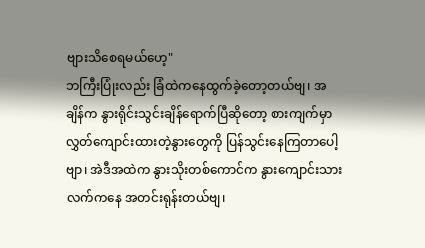ဗျားသိစေရမယ်ဟေ့"
ဘကြီးပြုံးလည်း ခြံထဲကနေထွက်ခဲ့တော့တယ်ဗျ၊ အချိန်က နွားရိုင်းသွင်းချိန်ရောက်ပြီဆိုတော့ စားကျက်မှာလွှတ်ကျောင်းထားတဲ့နွားတွေကို ပြန်သွင်းနေကြတာပေါ့ဗျာ၊ အဲဒီအထဲက နွားသိုးတစ်ကောင်က နွားကျောင်းသားလက်ကနေ အတင်းရုန်းတယ်ဗျ၊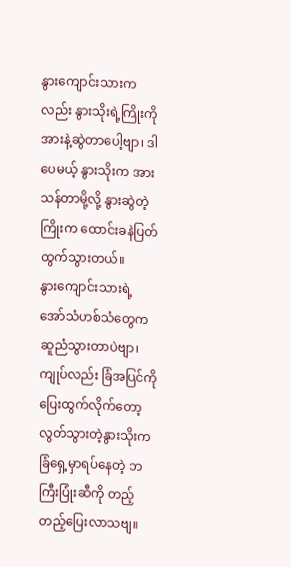နွားကျောင်းသားကလည်း နွားသိုးရဲ့ကြိုးကို အားနဲ့ဆွဲတာပေါ့ဗျာ၊ ဒါပေမယ့် နွားသိုးက အားသန်တာမို့လို့ နွားဆွဲတဲ့ကြိုးက ထောင်းခနဲပြတ်ထွက်သွားတယ်။
နွားကျောင်းသားရဲ့ အော်သံဟစ်သံတွေက ဆူညံသွားတာပဲဗျာ၊ ကျုပ်လည်း ခြံအပြင်ကိုပြေးထွက်လိုက်တော့ လွတ်သွားတဲ့နွားသိုးက ခြံရှေ့မှာရပ်နေတဲ့ ဘကြီးပြုံးဆီကို တည့်တည့်ပြေးလာသဗျ။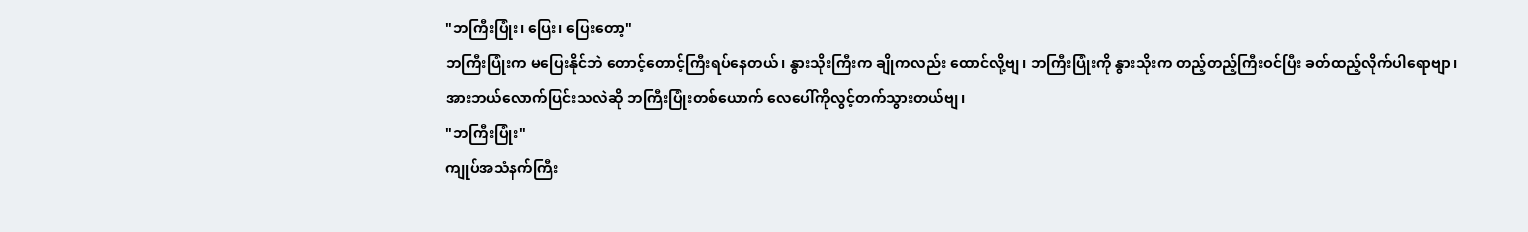"ဘကြီးပြုံး၊ ပြေး၊ ပြေးတော့"
ဘကြီးပြုံးက မပြေးနိုင်ဘဲ တောင့်တောင့်ကြီးရပ်နေတယ်၊ နွားသိုးကြီးက ချိုကလည်း ထောင်လို့ဗျ၊ ဘကြီးပြုံးကို နွားသိုးက တည့်တည့်ကြီးဝင်ပြီး ခတ်ထည့်လိုက်ပါရောဗျာ၊ အားဘယ်လောက်ပြင်းသလဲဆို ဘကြီးပြုံးတစ်ယောက် လေပေါ်ကိုလွင့်တက်သွားတယ်ဗျ၊
"ဘကြီးပြုံး"
ကျုပ်အသံနက်ကြီး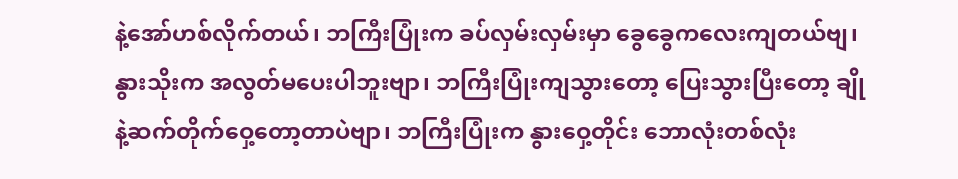နဲ့အော်ဟစ်လိုက်တယ်၊ ဘကြီးပြုံးက ခပ်လှမ်းလှမ်းမှာ ခွေခွေကလေးကျတယ်ဗျ၊ နွားသိုးက အလွတ်မပေးပါဘူးဗျာ၊ ဘကြီးပြုံးကျသွားတော့ ပြေးသွားပြီးတော့ ချိုနဲ့ဆက်တိုက်ဝှေ့တော့တာပဲဗျာ၊ ဘကြီးပြုံးက နွားဝှေ့တိုင်း ဘောလုံးတစ်လုံး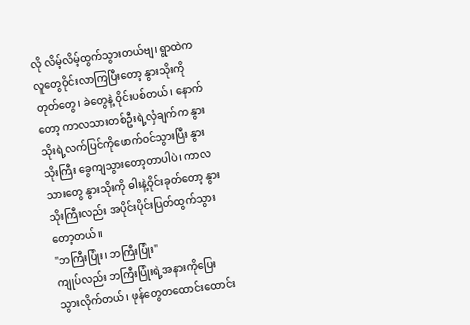လို လိမ့်လိမ့်ထွက်သွားတယ်ဗျ၊ ရွာထဲက လူတွေဝိုင်းလာကြပြီးတော့ နွားသိုးကို တုတ်တွေ၊ ခဲတွေနဲ့ ဝိုင်းပစ်တယ်၊ နောက်တော့ ကာလသားတစ်ဦးရဲ့လှံချက်က နွားသိုးရဲ့လက်ပြင်ကိုဖောက်ဝင်သွားပြီး နွားသိုးကြီး ခွေကျသွားတော့တာပါပဲ၊ ကာလသားတွေ နွားသိုးကို ဓါးနဲ့ဝိုင်းခုတ်တော့ နွားသိုးကြီးလည်း အပိုင်းပိုင်းပြတ်ထွက်သွားတော့တယ်။
"ဘကြီးပြုံး၊ ဘကြီးပြုံး"
ကျုပ်လည်း ဘကြီးပြုံးရဲ့အနားကိုပြေးသွားလိုက်တယ်၊ ဖုန်တွေတထောင်းထောင်း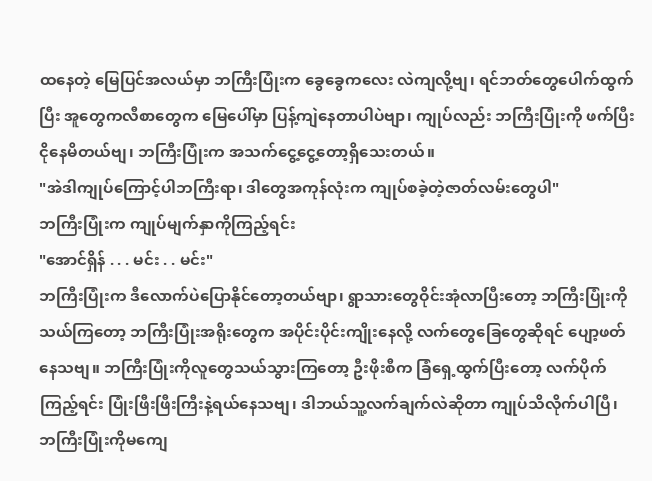ထနေတဲ့ မြေပြင်အလယ်မှာ ဘကြီးပြုံးက ခွေခွေကလေး လဲကျလို့ဗျ၊ ရင်ဘတ်တွေပေါက်ထွက်ပြီး အူတွေကလီစာတွေက မြေပေါ်မှာ ပြန့်ကျဲနေတာပါပဲဗျာ၊ ကျုပ်လည်း ဘကြီးပြုံးကို ဖက်ပြီးငိုနေမိတယ်ဗျ၊ ဘကြီးပြုံးက အသက်ငွေ့ငွေ့တော့ရှိသေးတယ်။
"အဲဒါကျုပ်ကြောင့်ပါဘကြီးရာ၊ ဒါတွေအကုန်လုံးက ကျုပ်စခဲ့တဲ့ဇာတ်လမ်းတွေပါ"
ဘကြီးပြုံးက ကျုပ်မျက်နှာကိုကြည့်ရင်း
"အောင်ရှိန် . . . မင်း . . မင်း"
ဘကြီးပြုံးက ဒီလောက်ပဲပြောနိုင်တော့တယ်ဗျာ၊ ရွာသားတွေဝိုင်းအုံလာပြီးတော့ ဘကြီးပြုံးကိုသယ်ကြတော့ ဘကြီးပြုံးအရိုးတွေက အပိုင်းပိုင်းကျိုးနေလို့ လက်တွေခြေတွေဆိုရင် ပျော့ဖတ်နေသဗျ။ ဘကြီးပြုံးကိုလူတွေသယ်သွားကြတော့ ဦးဖိုးစီက ခြံရှေ့ထွက်ပြီးတော့ လက်ပိုက်ကြည့်ရင်း ပြုံးဖြီးဖြီးကြီးနဲ့ရယ်နေသဗျ၊ ဒါဘယ်သူ့လက်ချက်လဲဆိုတာ ကျုပ်သိလိုက်ပါပြီ၊ ဘကြီးပြုံးကိုမကျေ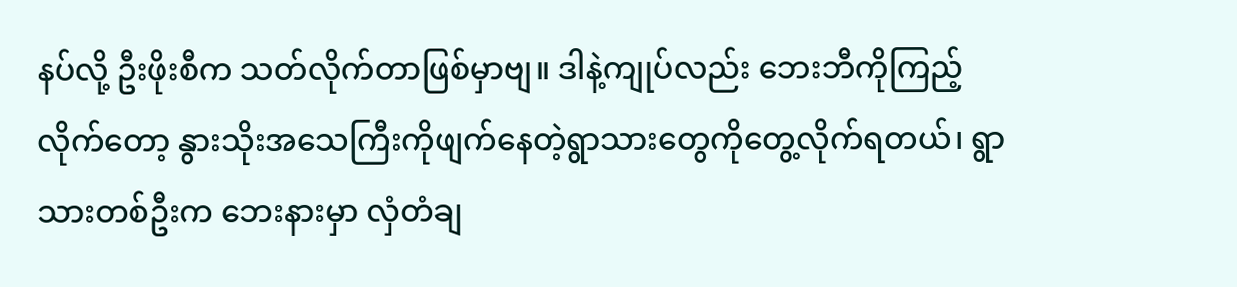နပ်လို့ ဦးဖိုးစီက သတ်လိုက်တာဖြစ်မှာဗျ။ ဒါနဲ့ကျုပ်လည်း ဘေးဘီကိုကြည့်လိုက်တော့ နွားသိုးအသေကြီးကိုဖျက်နေတဲ့ရွာသားတွေကိုတွေ့လိုက်ရတယ်၊ ရွာသားတစ်ဦးက ဘေးနားမှာ လှံတံချ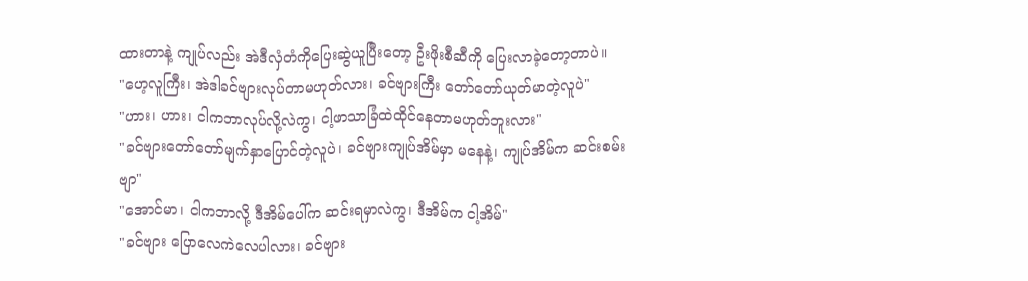ထားတာနဲ့ ကျုပ်လည်း အဲဒီလှံတံကိုပြေးဆွဲယူပြီးတော့ ဦးဖိုးစီဆီကို ပြေးလာခဲ့တော့တာပဲ။
"ဟေ့လူကြီး၊ အဲဒါခင်ဗျားလုပ်တာမဟုတ်လား၊ ခင်ဗျားကြီး တော်တော်ယုတ်မာတဲ့လူပဲ"
"ဟား၊ ဟား၊ ငါကဘာလုပ်လို့လဲကွ၊ ငါ့ဖာသာခြံထဲထိုင်နေတာမဟုတ်ဘူးလား"
"ခင်ဗျားတော်တော်မျက်နှာပြောင်တဲ့လူပဲ၊ ခင်ဗျားကျုပ်အိမ်မှာ မနေနဲ့၊ ကျုပ်အိမ်က ဆင်းစမ်းဗျာ"
"အောင်မာ၊ ငါကဘာလို့ ဒီအိမ်ပေါ်က ဆင်းရမှာလဲကွ၊ ဒီအိမ်က ငါ့အိမ်"
"ခင်ဗျား ပြောလေကဲလေပါလား၊ ခင်ဗျား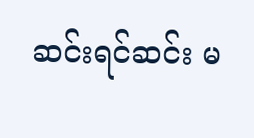ဆင်းရင်ဆင်း မ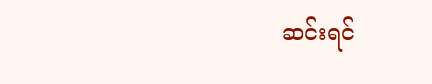ဆင်းရင်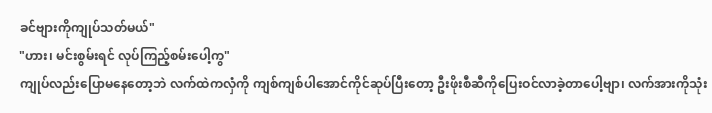ခင်ဗျားကိုကျုပ်သတ်မယ်"
"ဟား၊ မင်းစွမ်းရင် လုပ်ကြည့်စမ်းပေါ့ကွ"
ကျုပ်လည်းပြောမနေတော့ဘဲ လက်ထဲကလှံကို ကျစ်ကျစ်ပါအောင်ကိုင်ဆုပ်ပြီးတော့ ဦးဖိုးစီဆီကိုပြေးဝင်လာခဲ့တာပေါ့ဗျာ၊ လက်အားကိုသုံး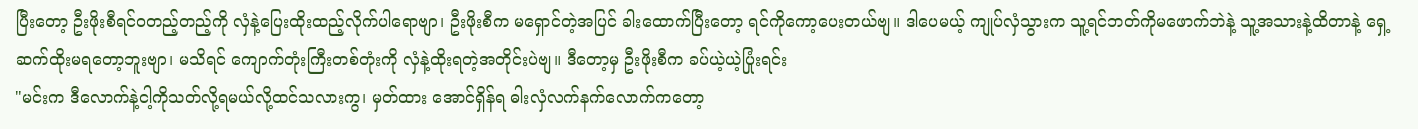ပြီးတော့ ဦးဖိုးစီရင်ဝတည့်တည့်ကို လှံနဲ့ပြေးထိုးထည့်လိုက်ပါရောဗျာ၊ ဦးဖိုးစီက မရှောင်တဲ့အပြင် ခါးထောက်ပြီးတော့ ရင်ကိုကော့ပေးတယ်ဗျ။ ဒါပေမယ့် ကျုပ်လှံသွားက သူ့ရင်ဘတ်ကိုမဖောက်ဘဲနဲ့ သူ့အသားနဲ့ထိတာနဲ့ ရှေ့ဆက်ထိုးမရတော့ဘူးဗျာ၊ မသိရင် ကျောက်တုံးကြီးတစ်တုံးကို လှံနဲ့ထိုးရတဲ့အတိုင်းပဲဗျ။ ဒီတော့မှ ဦးဖိုးစီက ခပ်ယဲ့ယဲ့ပြုံးရင်း
"မင်းက ဒီလောက်နဲ့ငါ့ကိုသတ်လို့ရမယ်လို့ထင်သလားကွ၊ မှတ်ထား အောင်ရှိန်ရ ဓါးလှံလက်နက်လောက်ကတော့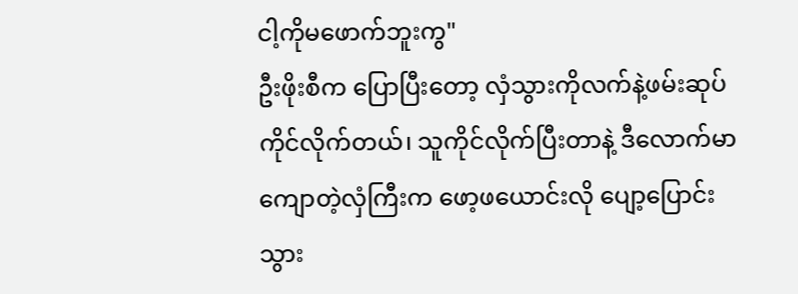ငါ့ကိုမဖောက်ဘူးကွ"
ဦးဖိုးစီက ပြောပြီးတော့ လှံသွားကိုလက်နဲ့ဖမ်းဆုပ်ကိုင်လိုက်တယ်၊ သူကိုင်လိုက်ပြီးတာနဲ့ ဒီလောက်မာကျောတဲ့လှံကြီးက ဖော့ဖယောင်းလို ပျော့ပြောင်းသွား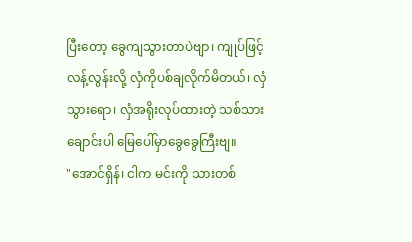ပြီးတော့ ခွေကျသွားတာပဲဗျာ၊ ကျုပ်ဖြင့် လန့်လွန်းလို့ လှံကိုပစ်ချလိုက်မိတယ်၊ လှံသွားရော၊ လှံအရိုးလုပ်ထားတဲ့ သစ်သားချောင်းပါ မြေပေါ်မှာခွေခွေကြီးဗျ။
"အောင်ရှိန်၊ ငါက မင်းကို သားတစ်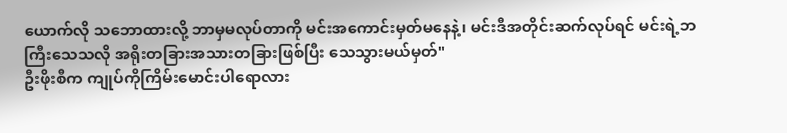ယောက်လို သဘောထားလို့ ဘာမှမလုပ်တာကို မင်းအကောင်းမှတ်မနေနဲ့၊ မင်းဒီအတိုင်းဆက်လုပ်ရင် မင်းရဲ့ဘကြီးသေသလို အရိုးတခြားအသားတခြားဖြစ်ပြီး သေသွားမယ်မှတ်"
ဦးဖိုးစီက ကျုပ်ကိုကြိမ်းမောင်းပါရောလား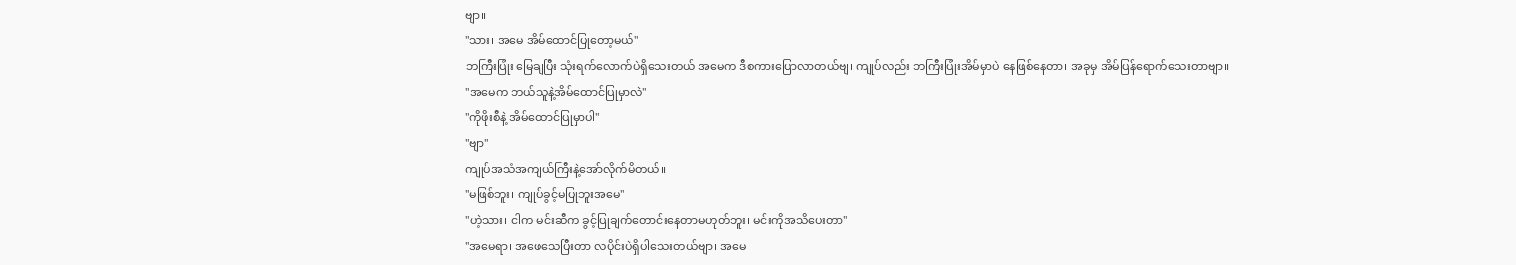ဗျာ။
"သား၊ အမေ အိမ်ထောင်ပြုတော့မယ်"
ဘကြီးပြုံး မြေချပြီး သုံးရက်လောက်ပဲရှိသေးတယ် အမေက ဒီစကားပြောလာတယ်ဗျ၊ ကျုပ်လည်း ဘကြီးပြုံးအိမ်မှာပဲ နေဖြစ်နေတာ၊ အခုမှ အိမ်ပြန်ရောက်သေးတာဗျာ။
"အမေက ဘယ်သူနဲ့အိမ်ထောင်ပြုမှာလဲ"
"ကိုဖိုးစီနဲ့ အိမ်ထောင်ပြုမှာပါ"
"ဗျာ"
ကျုပ်အသံအကျယ်ကြီးနဲ့အော်လိုက်မိတယ်။
"မဖြစ်ဘူး၊ ကျုပ်ခွင့်မပြုဘူးအမေ"
"ဟဲ့သား၊ ငါက မင်းဆီက ခွင့်ပြုချက်တောင်းနေတာမဟုတ်ဘူး၊ မင်းကိုအသိပေးတာ"
"အမေရာ၊ အဖေသေပြီးတာ လပိုင်းပဲရှိပါသေးတယ်ဗျာ၊ အမေ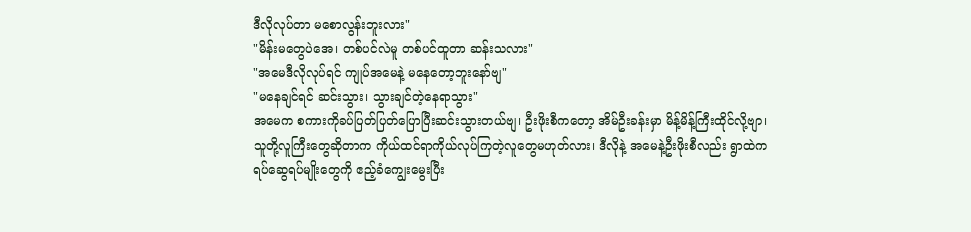ဒီလိုလုပ်တာ မစောလွန်းဘူးလား"
"မိန်းမတွေပဲအေ၊ တစ်ပင်လဲမူ တစ်ပင်ထူတာ ဆန်းသလား"
"အမေဒီလိုလုပ်ရင် ကျုပ်အမေနဲ့ မနေတော့ဘူးနော်ဗျ"
"မနေချင်ရင် ဆင်းသွား၊ သွားချင်တဲ့နေရာသွား"
အမေက စကားကိုခပ်ပြတ်ပြတ်ပြောပြီးဆင်းသွားတယ်ဗျ၊ ဦးဖိုးစီကတော့ အိမ်ဦးခန်းမှာ မိန့်မိန့်ကြီးထိုင်လို့ဗျာ၊ သူတို့လူကြီးတွေဆိုတာက ကိုယ်ထင်ရာကိုယ်လုပ်ကြတဲ့လူတွေမဟုတ်လား၊ ဒီလိုနဲ့ အမေနဲ့ဦးဖိုးစီလည်း ရွာထဲက ရပ်ဆွေရပ်မျိုးတွေကို ဧည့်ခံကျွေးမွေးပြီး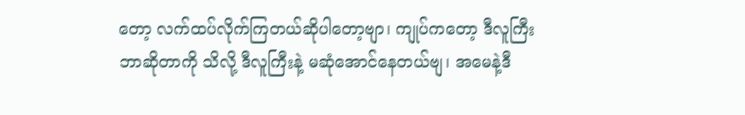တော့ လက်ထပ်လိုက်ကြတယ်ဆိုပါတော့ဗျာ၊ ကျုပ်ကတော့ ဒီလူကြီးဘာဆိုတာကို သိလို့ ဒီလူကြီးနဲ့ မဆုံအောင်နေတယ်ဗျ၊ အမေနဲ့ဒီ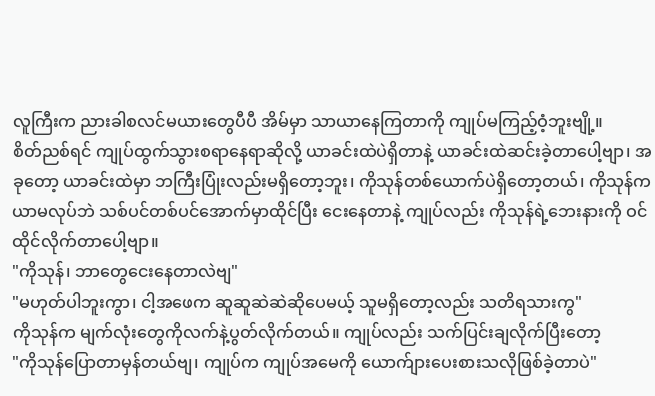လူကြီးက ညားခါစလင်မယားတွေပီပီ အိမ်မှာ သာယာနေကြတာကို ကျုပ်မကြည့်ဝံ့ဘူးဗျို့။
စိတ်ညစ်ရင် ကျုပ်ထွက်သွားစရာနေရာဆိုလို့ ယာခင်းထဲပဲရှိတာနဲ့ ယာခင်းထဲဆင်းခဲ့တာပေါ့ဗျာ၊ အခုတော့ ယာခင်းထဲမှာ ဘကြီးပြုံးလည်းမရှိတော့ဘူး၊ ကိုသုန်တစ်ယောက်ပဲရှိတော့တယ်၊ ကိုသုန်က ယာမလုပ်ဘဲ သစ်ပင်တစ်ပင်အောက်မှာထိုင်ပြီး ငေးနေတာနဲ့ ကျုပ်လည်း ကိုသုန်ရဲ့ဘေးနားကို ဝင်ထိုင်လိုက်တာပေါ့ဗျာ။
"ကိုသုန်၊ ဘာတွေငေးနေတာလဲဗျ"
"မဟုတ်ပါဘူးကွာ၊ ငါ့အဖေက ဆူဆူဆဲဆဲဆိုပေမယ့် သူမရှိတော့လည်း သတိရသားကွ"
ကိုသုန်က မျက်လုံးတွေကိုလက်နဲ့ပွတ်လိုက်တယ်။ ကျုပ်လည်း သက်ပြင်းချလိုက်ပြီးတော့
"ကိုသုန်ပြောတာမှန်တယ်ဗျ၊ ကျုပ်က ကျုပ်အမေကို ယောက်ျားပေးစားသလိုဖြစ်ခဲ့တာပဲ"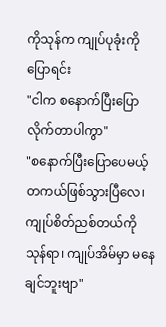ကိုသုန်က ကျုပ်ပုခုံးကိုပြောရင်း
"ငါက စနောက်ပြီးပြောလိုက်တာပါကွာ"
"စနောက်ပြီးပြောပေမယ့် တကယ်ဖြစ်သွားပြီလေ၊ ကျုပ်စိတ်ညစ်တယ်ကိုသုန်ရာ၊ ကျုပ်အိမ်မှာ မနေချင်ဘူးဗျာ"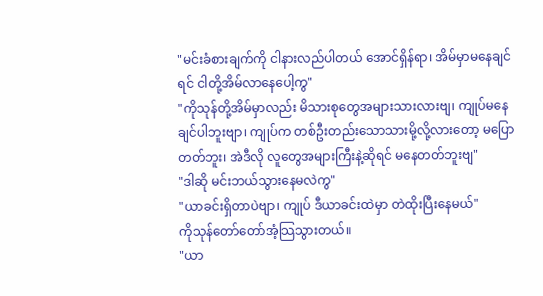"မင်းခံစားချက်ကို ငါနားလည်ပါတယ် အောင်ရှိန်ရာ၊ အိမ်မှာမနေချင်ရင် ငါတို့အိမ်လာနေပေါ့ကွ"
"ကိုသုန်တို့အိမ်မှာလည်း မိသားစုတွေအများသားလားဗျ၊ ကျုပ်မနေချင်ပါဘူးဗျာ၊ ကျုပ်က တစ်ဦးတည်းသောသားမို့လို့လားတော့ မပြောတတ်ဘူး၊ အဲဒီလို လူတွေအများကြီးနဲ့ဆိုရင် မနေတတ်ဘူးဗျ"
"ဒါဆို မင်းဘယ်သွားနေမလဲကွ"
"ယာခင်းရှိတာပဲဗျာ၊ ကျုပ် ဒီယာခင်းထဲမှာ တဲထိုးပြီးနေမယ်"
ကိုသုန်တော်တော်အံ့သြသွားတယ်။
"ယာ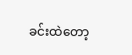ခင်းထဲတော့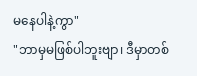မနေပါနဲ့ကွာ"
"ဘာမှမဖြစ်ပါဘူးဗျာ၊ ဒီမှာတစ်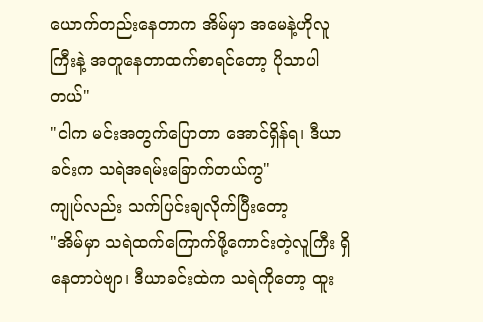ယောက်တည်းနေတာက အိမ်မှာ အမေနဲ့ဟိုလူကြီးနဲ့ အတူနေတာထက်စာရင်တော့ ပိုသာပါတယ်"
"ငါက မင်းအတွက်ပြောတာ အောင်ရှိန်ရ၊ ဒီယာခင်းက သရဲအရမ်းခြောက်တယ်ကွ"
ကျုပ်လည်း သက်ပြင်းချလိုက်ပြီးတော့
"အိမ်မှာ သရဲထက်ကြောက်ဖို့ကောင်းတဲ့လူကြီး ရှိနေတာပဲဗျာ၊ ဒီယာခင်းထဲက သရဲကိုတော့ ထူး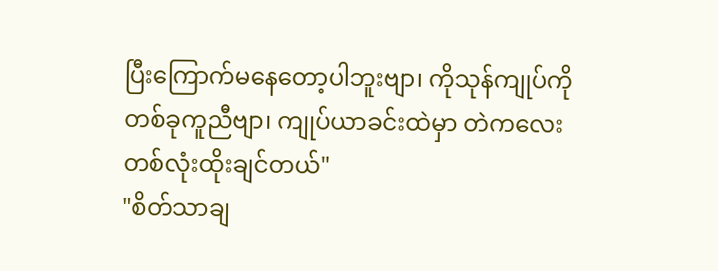ပြီးကြောက်မနေတော့ပါဘူးဗျာ၊ ကိုသုန်ကျုပ်ကိုတစ်ခုကူညီဗျာ၊ ကျုပ်ယာခင်းထဲမှာ တဲကလေးတစ်လုံးထိုးချင်တယ်"
"စိတ်သာချ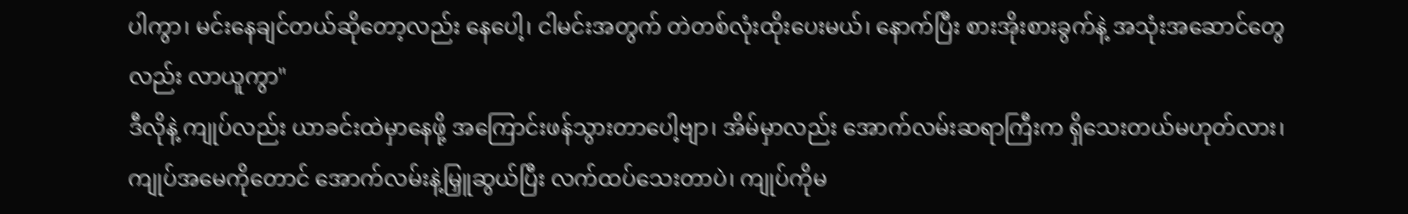ပါကွာ၊ မင်းနေချင်တယ်ဆိုတော့လည်း နေပေါ့၊ ငါမင်းအတွက် တဲတစ်လုံးထိုးပေးမယ်၊ နောက်ပြီး စားအိုးစားခွက်နဲ့ အသုံးအဆောင်တွေလည်း လာယူကွာ"
ဒီလိုနဲ့ ကျုပ်လည်း ယာခင်းထဲမှာနေဖို့ အကြောင်းဖန်သွားတာပေါ့ဗျာ၊ အိမ်မှာလည်း အောက်လမ်းဆရာကြီးက ရှိသေးတယ်မဟုတ်လား၊ ကျုပ်အမေကိုတောင် အောက်လမ်းနဲ့မြှူဆွယ်ပြီး လက်ထပ်သေးတာပဲ၊ ကျုပ်ကိုမ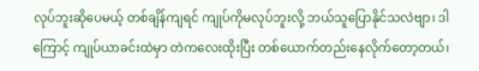လုပ်ဘူးဆိုပေမယ့် တစ်ချိန်ကျရင် ကျုပ်ကိုမလုပ်ဘူးလို့ ဘယ်သူပြောနိုင်သလဲဗျာ၊ ဒါကြောင့် ကျုပ်ယာခင်းထဲမှာ တဲကလေးထိုးပြီး တစ်ယောက်တည်းနေလိုက်တော့တယ်၊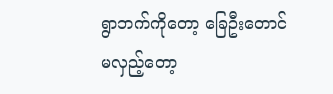ရွာဘက်ကိုတော့ ခြေဦးတောင်မလှည့်တော့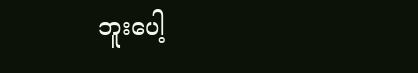ဘူးပေါ့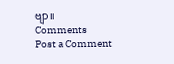ဗျာ။
Comments
Post a Comment